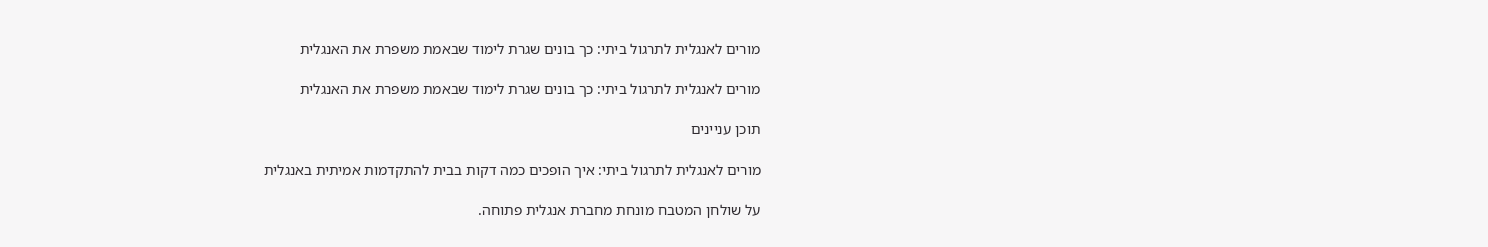מורים לאנגלית לתרגול ביתי: כך בונים שגרת לימוד שבאמת משפרת את האנגלית

מורים לאנגלית לתרגול ביתי: כך בונים שגרת לימוד שבאמת משפרת את האנגלית

תוכן עניינים

מורים לאנגלית לתרגול ביתי: איך הופכים כמה דקות בבית להתקדמות אמיתית באנגלית

על שולחן המטבח מונחת מחברת אנגלית פתוחה.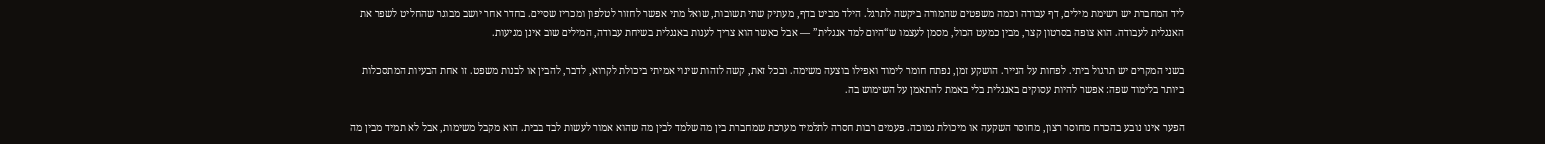ליד המחברת יש רשימת מילים, דף עבודה וכמה משפטים שהמורה ביקשה לתרגל. הילד מביט בדף, מעתיק שתי תשובות, שואל מתי אפשר לחזור לטלפון ומכריז שסיים. בחדר אחר יושב מבוגר שהחליט לשפר את האנגלית לעבודה. הוא צופה בסרטון קצר, מבין כמעט הכול, מסמן לעצמו ש“היום למד אנגלית” — אבל כאשר הוא צריך לענות באנגלית בשיחת עבודה, המילים שוב אינן מגיעות.

בשני המקרים יש תרגול ביתי. לפחות על הנייר. הושקע זמן, נפתח חומר לימוד ואפילו בוצעה משימה. ובכל זאת, קשה לזהות שינוי אמיתי ביכולת לקרוא, לדבר, להבין או לבנות משפט. זו אחת הבעיות המתסכלות ביותר בלימוד שפה: אפשר להיות עסוקים באנגלית בלי באמת להתאמן על השימוש בה.

הפער אינו נובע בהכרח מחוסר רצון, מחוסר השקעה או מיכולת נמוכה. פעמים רבות חסרה לתלמיד מערכת שמחברת בין מה שלמד לבין מה שהוא אמור לעשות לבד בבית. הוא מקבל משימות, אבל לא תמיד מבין מה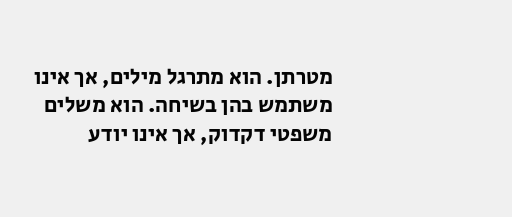מטרתן. הוא מתרגל מילים, אך אינו משתמש בהן בשיחה. הוא משלים משפטי דקדוק, אך אינו יודע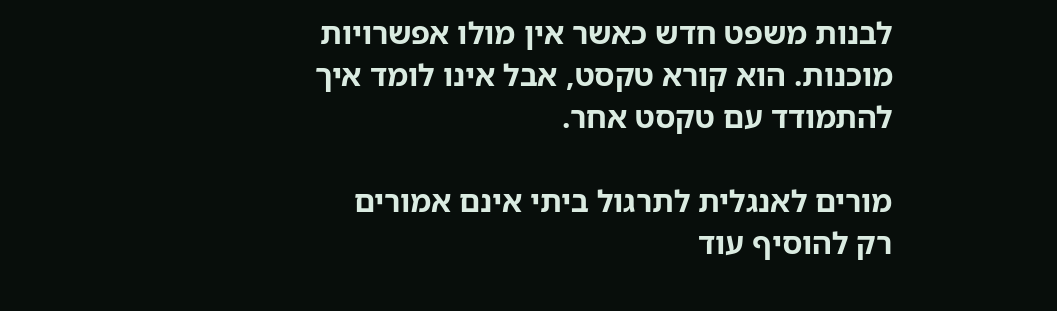לבנות משפט חדש כאשר אין מולו אפשרויות מוכנות. הוא קורא טקסט, אבל אינו לומד איך להתמודד עם טקסט אחר.

מורים לאנגלית לתרגול ביתי אינם אמורים רק להוסיף עוד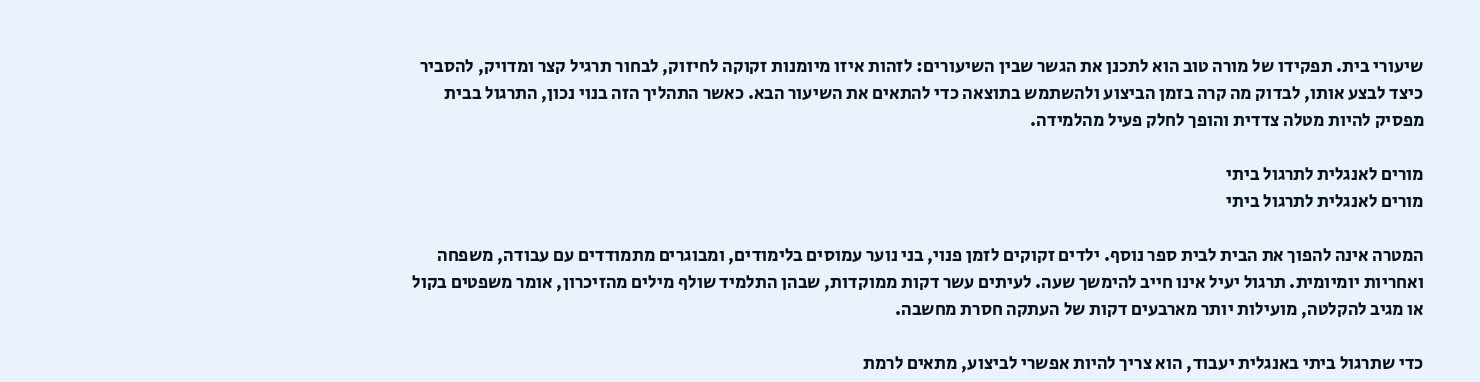שיעורי בית. תפקידו של מורה טוב הוא לתכנן את הגשר שבין השיעורים: לזהות איזו מיומנות זקוקה לחיזוק, לבחור תרגיל קצר ומדויק, להסביר כיצד לבצע אותו, לבדוק מה קרה בזמן הביצוע ולהשתמש בתוצאה כדי להתאים את השיעור הבא. כאשר התהליך הזה בנוי נכון, התרגול בבית מפסיק להיות מטלה צדדית והופך לחלק פעיל מהלמידה.

מורים לאנגלית לתרגול ביתי
מורים לאנגלית לתרגול ביתי

המטרה אינה להפוך את הבית לבית ספר נוסף. ילדים זקוקים לזמן פנוי, בני נוער עמוסים בלימודים, ומבוגרים מתמודדים עם עבודה, משפחה ואחריות יומיומית. תרגול יעיל אינו חייב להימשך שעה. לעיתים עשר דקות ממוקדות, שבהן התלמיד שולף מילים מהזיכרון, אומר משפטים בקול או מגיב להקלטה, מועילות יותר מארבעים דקות של העתקה חסרת מחשבה.

כדי שתרגול ביתי באנגלית יעבוד, הוא צריך להיות אפשרי לביצוע, מתאים לרמת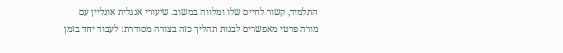התלמיד, קשור לחיים שלו ומלווה במשוב. שיעורי אנגלית אונליין עם מורה פרטי מאפשרים לבנות תהליך כזה בצורה מסודרת: לעבוד יחד בזמן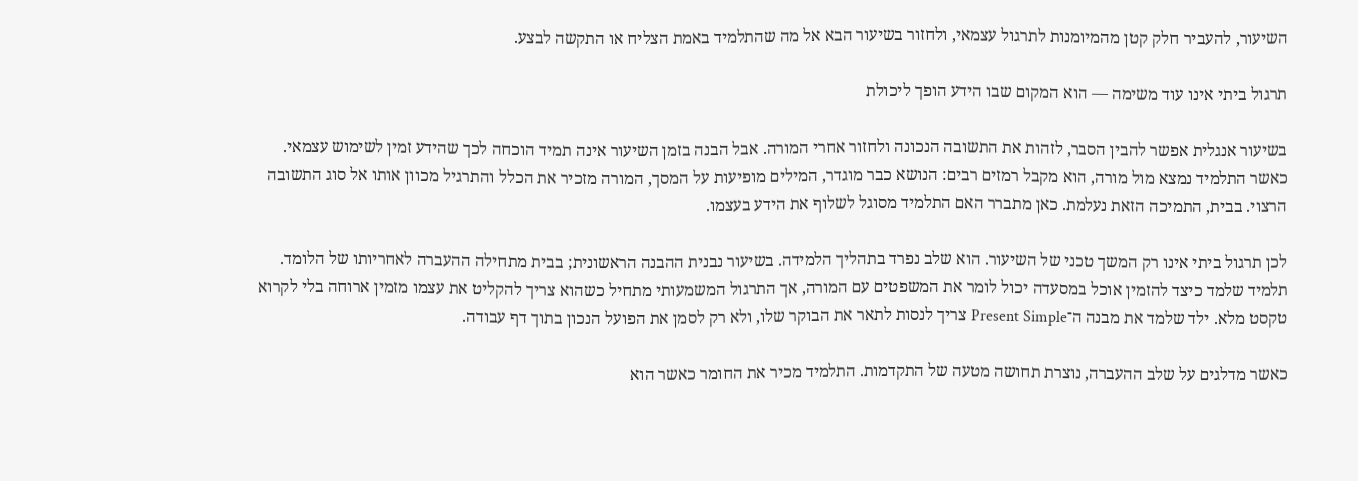השיעור, להעביר חלק קטן מהמיומנות לתרגול עצמאי, ולחזור בשיעור הבא אל מה שהתלמיד באמת הצליח או התקשה לבצע.

תרגול ביתי אינו עוד משימה — הוא המקום שבו הידע הופך ליכולת

בשיעור אנגלית אפשר להבין הסבר, לזהות את התשובה הנכונה ולחזור אחרי המורה. אבל הבנה בזמן השיעור אינה תמיד הוכחה לכך שהידע זמין לשימוש עצמאי. כאשר התלמיד נמצא מול מורה, הוא מקבל רמזים רבים: הנושא כבר מוגדר, המילים מופיעות על המסך, המורה מזכיר את הכלל והתרגיל מכוון אותו אל סוג התשובה הרצוי. בבית, התמיכה הזאת נעלמת. כאן מתברר האם התלמיד מסוגל לשלוף את הידע בעצמו.

לכן תרגול ביתי אינו רק המשך טכני של השיעור. הוא שלב נפרד בתהליך הלמידה. בשיעור נבנית ההבנה הראשונית; בבית מתחילה ההעברה לאחריותו של הלומד. תלמיד שלמד כיצד להזמין אוכל במסעדה יכול לומר את המשפטים עם המורה, אך התרגול המשמעותי מתחיל כשהוא צריך להקליט את עצמו מזמין ארוחה בלי לקרוא טקסט מלא. ילד שלמד את מבנה ה־Present Simple צריך לנסות לתאר את הבוקר שלו, ולא רק לסמן את הפועל הנכון בתוך דף עבודה.

כאשר מדלגים על שלב ההעברה, נוצרת תחושה מטעה של התקדמות. התלמיד מכיר את החומר כאשר הוא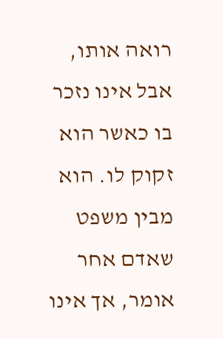רואה אותו, אבל אינו נזכר בו כאשר הוא זקוק לו. הוא מבין משפט שאדם אחר אומר, אך אינו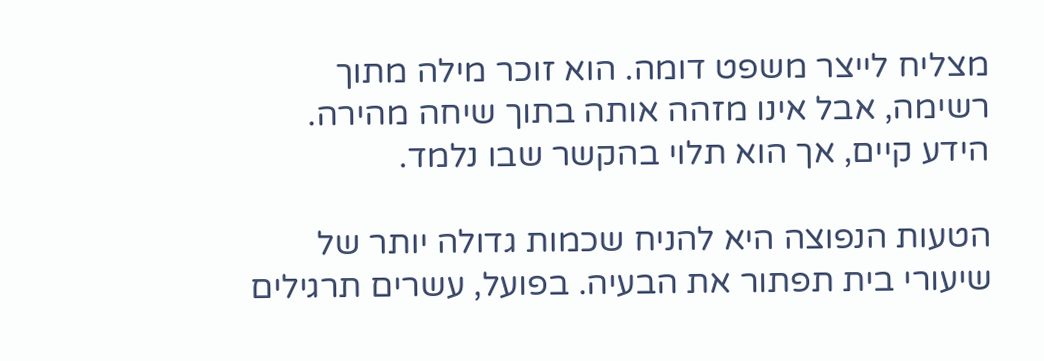מצליח לייצר משפט דומה. הוא זוכר מילה מתוך רשימה, אבל אינו מזהה אותה בתוך שיחה מהירה. הידע קיים, אך הוא תלוי בהקשר שבו נלמד.

הטעות הנפוצה היא להניח שכמות גדולה יותר של שיעורי בית תפתור את הבעיה. בפועל, עשרים תרגילים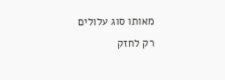מאותו סוג עלולים רק לחזק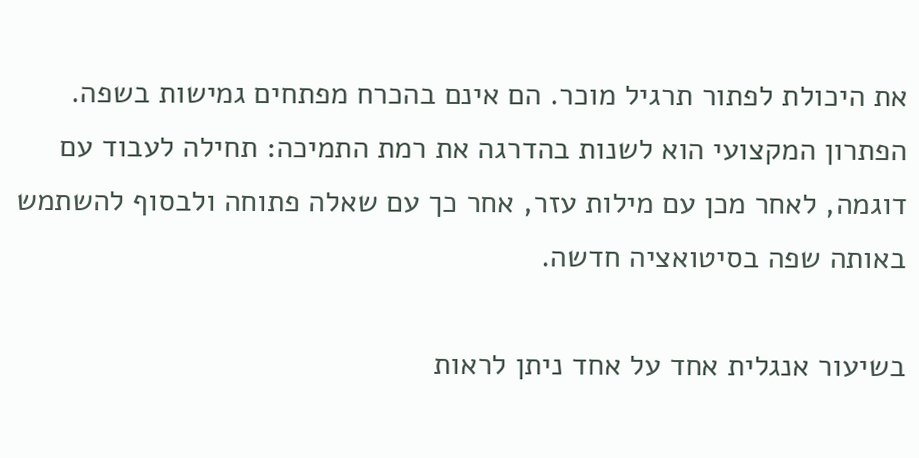את היכולת לפתור תרגיל מוכר. הם אינם בהכרח מפתחים גמישות בשפה. הפתרון המקצועי הוא לשנות בהדרגה את רמת התמיכה: תחילה לעבוד עם דוגמה, לאחר מכן עם מילות עזר, אחר כך עם שאלה פתוחה ולבסוף להשתמש באותה שפה בסיטואציה חדשה.

בשיעור אנגלית אחד על אחד ניתן לראות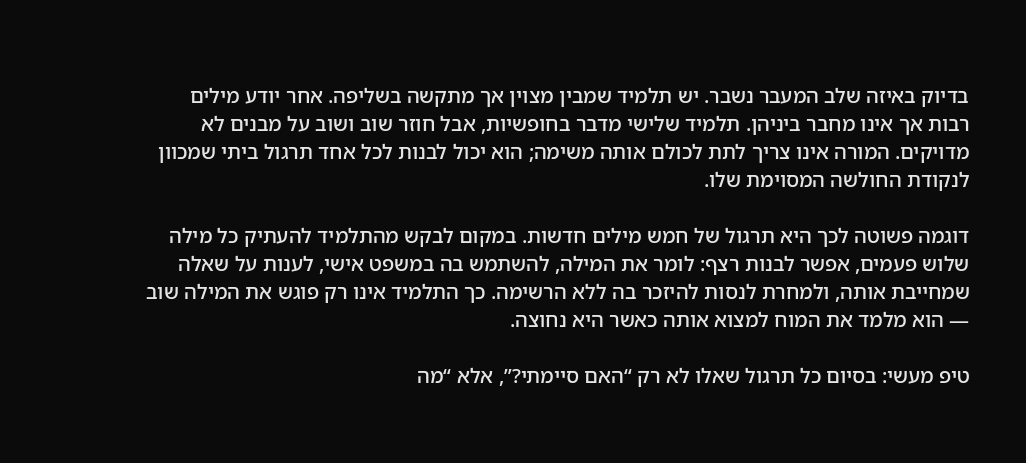בדיוק באיזה שלב המעבר נשבר. יש תלמיד שמבין מצוין אך מתקשה בשליפה. אחר יודע מילים רבות אך אינו מחבר ביניהן. תלמיד שלישי מדבר בחופשיות, אבל חוזר שוב ושוב על מבנים לא מדויקים. המורה אינו צריך לתת לכולם אותה משימה; הוא יכול לבנות לכל אחד תרגול ביתי שמכוון לנקודת החולשה המסוימת שלו.

דוגמה פשוטה לכך היא תרגול של חמש מילים חדשות. במקום לבקש מהתלמיד להעתיק כל מילה שלוש פעמים, אפשר לבנות רצף: לומר את המילה, להשתמש בה במשפט אישי, לענות על שאלה שמחייבת אותה, ולמחרת לנסות להיזכר בה ללא הרשימה. כך התלמיד אינו רק פוגש את המילה שוב — הוא מלמד את המוח למצוא אותה כאשר היא נחוצה.

טיפ מעשי: בסיום כל תרגול שאלו לא רק “האם סיימתי?”, אלא “מה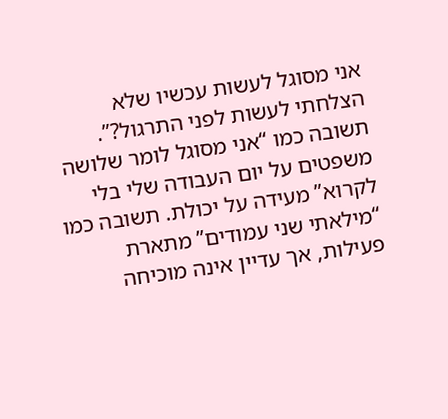אני מסוגל לעשות עכשיו שלא הצלחתי לעשות לפני התרגול?”. תשובה כמו “אני מסוגל לומר שלושה משפטים על יום העבודה שלי בלי לקרוא” מעידה על יכולת. תשובה כמו “מילאתי שני עמודים” מתארת פעילות, אך עדיין אינה מוכיחה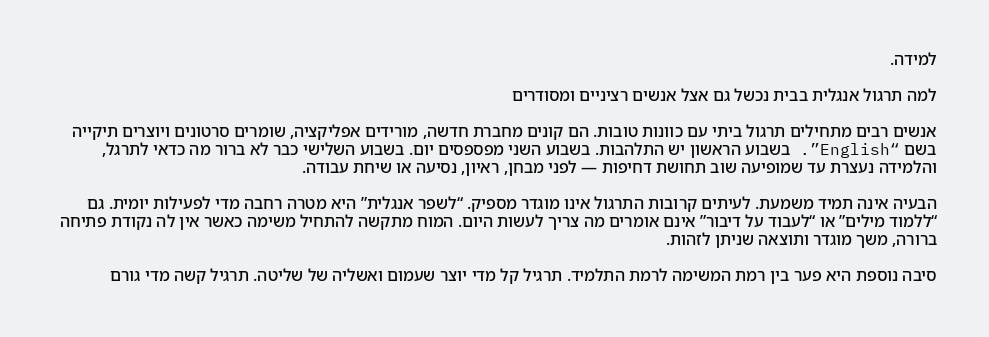למידה.

למה תרגול אנגלית בבית נכשל גם אצל אנשים רציניים ומסודרים

אנשים רבים מתחילים תרגול ביתי עם כוונות טובות. הם קונים מחברת חדשה, מורידים אפליקציה, שומרים סרטונים ויוצרים תיקייה בשם “English”. בשבוע הראשון יש התלהבות. בשבוע השני מפספסים יום. בשבוע השלישי כבר לא ברור מה כדאי לתרגל, והלמידה נעצרת עד שמופיעה שוב תחושת דחיפות — לפני מבחן, ראיון, נסיעה או שיחת עבודה.

הבעיה אינה תמיד משמעת. לעיתים קרובות התרגול אינו מוגדר מספיק. “לשפר אנגלית” היא מטרה רחבה מדי לפעילות יומית. גם “ללמוד מילים” או “לעבוד על דיבור” אינם אומרים מה צריך לעשות היום. המוח מתקשה להתחיל משימה כאשר אין לה נקודת פתיחה ברורה, משך מוגדר ותוצאה שניתן לזהות.

סיבה נוספת היא פער בין רמת המשימה לרמת התלמיד. תרגיל קל מדי יוצר שעמום ואשליה של שליטה. תרגיל קשה מדי גורם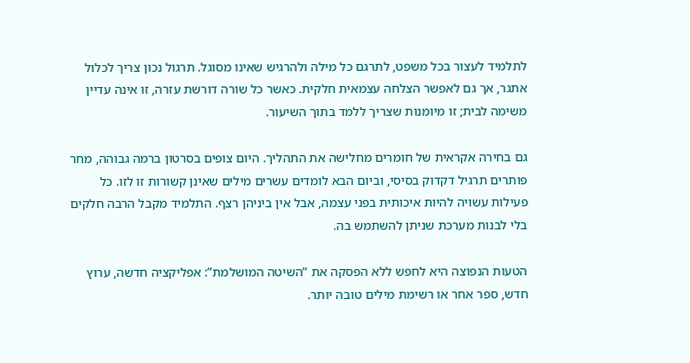לתלמיד לעצור בכל משפט, לתרגם כל מילה ולהרגיש שאינו מסוגל. תרגול נכון צריך לכלול אתגר, אך גם לאפשר הצלחה עצמאית חלקית. כאשר כל שורה דורשת עזרה, זו אינה עדיין משימה לבית; זו מיומנות שצריך ללמד בתוך השיעור.

גם בחירה אקראית של חומרים מחלישה את התהליך. היום צופים בסרטון ברמה גבוהה, מחר פותרים תרגיל דקדוק בסיסי, וביום הבא לומדים עשרים מילים שאינן קשורות זו לזו. כל פעילות עשויה להיות איכותית בפני עצמה, אבל אין ביניהן רצף. התלמיד מקבל הרבה חלקים בלי לבנות מערכת שניתן להשתמש בה.

הטעות הנפוצה היא לחפש ללא הפסקה את “השיטה המושלמת”: אפליקציה חדשה, ערוץ חדש, ספר אחר או רשימת מילים טובה יותר.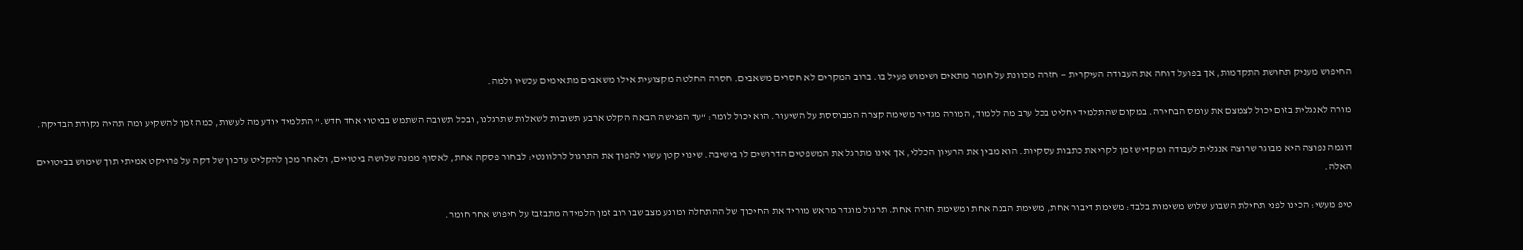החיפוש מעניק תחושת התקדמות, אך בפועל דוחה את העבודה העיקרית — חזרה מכוונת על חומר מתאים ושימוש פעיל בו. ברוב המקרים לא חסרים משאבים. חסרה החלטה מקצועית אילו משאבים מתאימים עכשיו ולמה.

מורה לאנגלית בזום יכול לצמצם את עומס הבחירה. במקום שהתלמיד יחליט בכל ערב מה ללמוד, המורה מגדיר משימה קצרה המבוססת על השיעור. הוא יכול לומר: “עד הפגישה הבאה הקלט ארבע תשובות לשאלות שתרגלנו, ובכל תשובה השתמש בביטוי אחד חדש.” התלמיד יודע מה לעשות, כמה זמן להשקיע ומה תהיה נקודת הבדיקה.

דוגמה נפוצה היא מבוגר שרוצה אנגלית לעבודה ומקדיש זמן לקריאת כתבות עסקיות. הוא מבין את הרעיון הכללי, אך אינו מתרגל את המשפטים הדרושים לו בישיבה. שינוי קטן עשוי להפוך את התרגול לרלוונטי: לבחור פסקה אחת, לאסוף ממנה שלושה ביטויים, ולאחר מכן להקליט עדכון של דקה על פרויקט אמיתי תוך שימוש בביטויים האלה.

טיפ מעשי: הכינו לפני תחילת השבוע שלוש משימות בלבד: משימת דיבור אחת, משימת הבנה אחת ומשימת חזרה אחת. תרגול מוגדר מראש מוריד את החיכוך של ההתחלה ומונע מצב שבו רוב זמן הלמידה מתבזבז על חיפוש אחר חומר.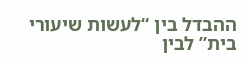ההבדל בין “לעשות שיעורי בית” לבין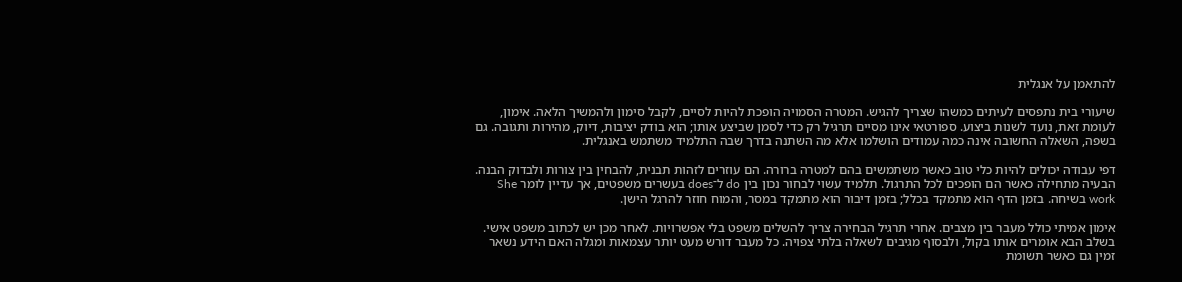להתאמן על אנגלית

שיעורי בית נתפסים לעיתים כמשהו שצריך להגיש. המטרה הסמויה הופכת להיות לסיים, לקבל סימון ולהמשיך הלאה. אימון, לעומת זאת, נועד לשנות ביצוע. ספורטאי אינו מסיים תרגיל רק כדי לסמן שביצע אותו; הוא בודק יציבות, דיוק, מהירות ותגובה. גם בשפה, השאלה החשובה אינה כמה עמודים הושלמו אלא מה השתנה בדרך שבה התלמיד משתמש באנגלית.

דפי עבודה יכולים להיות כלי טוב כאשר משתמשים בהם למטרה ברורה. הם עוזרים לזהות תבנית, להבחין בין צורות ולבדוק הבנה. הבעיה מתחילה כאשר הם הופכים לכל התרגול. תלמיד עשוי לבחור נכון בין do ל־does בעשרים משפטים, אך עדיין לומר She work בשיחה. בזמן הדף הוא מתמקד בכלל; בזמן דיבור הוא מתמקד במסר, והמוח חוזר להרגל הישן.

אימון אמיתי כולל מעבר בין מצבים. אחרי תרגיל הבחירה צריך להשלים משפט בלי אפשרויות. לאחר מכן יש לכתוב משפט אישי. בשלב הבא אומרים אותו בקול, ולבסוף מגיבים לשאלה בלתי צפויה. כל מעבר דורש מעט יותר עצמאות ומגלה האם הידע נשאר זמין גם כאשר תשומת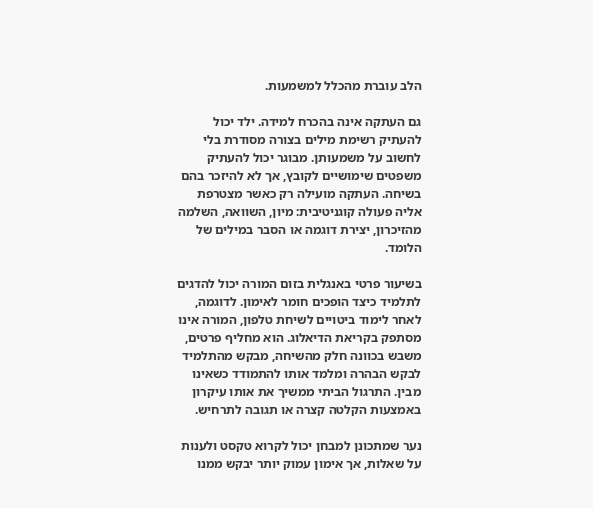הלב עוברת מהכלל למשמעות.

גם העתקה אינה בהכרח למידה. ילד יכול להעתיק רשימת מילים בצורה מסודרת בלי לחשוב על משמעותן. מבוגר יכול להעתיק משפטים שימושיים לקובץ, אך לא להיזכר בהם בשיחה. העתקה מועילה רק כאשר מצטרפת אליה פעולה קוגניטיבית: מיון, השוואה, השלמה מהזיכרון, יצירת דוגמה או הסבר במילים של הלומד.

בשיעור פרטי באנגלית בזום המורה יכול להדגים לתלמיד כיצד הופכים חומר לאימון. לדוגמה, לאחר לימוד ביטויים לשיחת טלפון, המורה אינו מסתפק בקריאת הדיאלוג. הוא מחליף פרטים, משבש בכוונה חלק מהשיחה, מבקש מהתלמיד לבקש הבהרה ומלמד אותו להתמודד כשאינו מבין. התרגול הביתי ממשיך את אותו עיקרון באמצעות הקלטה קצרה או תגובה לתרחיש.

נער שמתכונן למבחן יכול לקרוא טקסט ולענות על שאלות, אך אימון עמוק יותר יבקש ממנו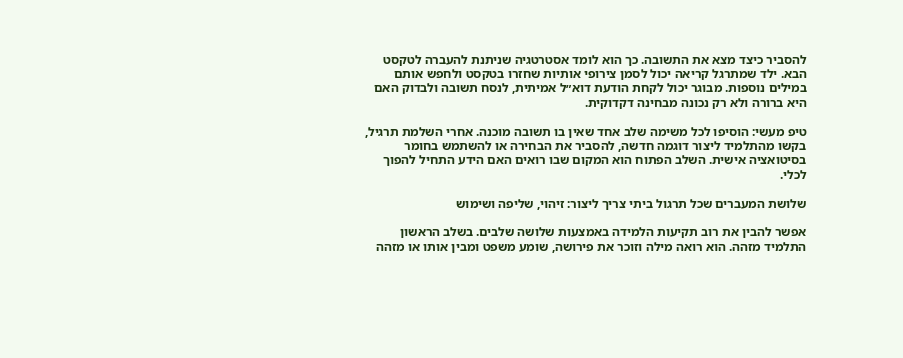להסביר כיצד מצא את התשובה. כך הוא לומד אסטרטגיה שניתנת להעברה לטקסט הבא. ילד שמתרגל קריאה יכול לסמן צירופי אותיות שחזרו בטקסט ולחפש אותם במילים נוספות. מבוגר יכול לקחת הודעת דוא״ל אמיתית, לנסח תשובה ולבדוק האם היא ברורה ולא רק נכונה מבחינה דקדוקית.

טיפ מעשי: הוסיפו לכל משימה שלב אחד שאין בו תשובה מוכנה. אחרי השלמת תרגיל, בקשו מהתלמיד ליצור דוגמה חדשה, להסביר את הבחירה או להשתמש בחומר בסיטואציה אישית. השלב הפתוח הוא המקום שבו רואים האם הידע התחיל להפוך לכלי.

שלושת המעברים שכל תרגול ביתי צריך ליצור: זיהוי, שליפה ושימוש

אפשר להבין את רוב תקיעות הלמידה באמצעות שלושה שלבים. בשלב הראשון התלמיד מזהה. הוא רואה מילה וזוכר את פירושה, שומע משפט ומבין אותו או מזהה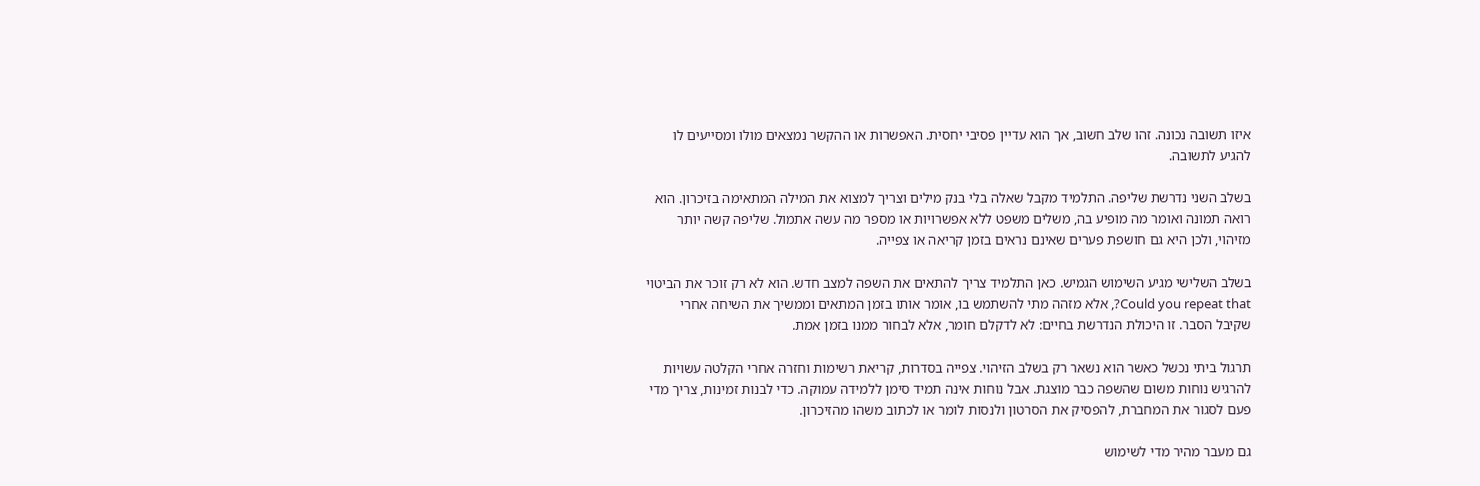איזו תשובה נכונה. זהו שלב חשוב, אך הוא עדיין פסיבי יחסית. האפשרות או ההקשר נמצאים מולו ומסייעים לו להגיע לתשובה.

בשלב השני נדרשת שליפה. התלמיד מקבל שאלה בלי בנק מילים וצריך למצוא את המילה המתאימה בזיכרון. הוא רואה תמונה ואומר מה מופיע בה, משלים משפט ללא אפשרויות או מספר מה עשה אתמול. שליפה קשה יותר מזיהוי, ולכן היא גם חושפת פערים שאינם נראים בזמן קריאה או צפייה.

בשלב השלישי מגיע השימוש הגמיש. כאן התלמיד צריך להתאים את השפה למצב חדש. הוא לא רק זוכר את הביטוי Could you repeat that?, אלא מזהה מתי להשתמש בו, אומר אותו בזמן המתאים וממשיך את השיחה אחרי שקיבל הסבר. זו היכולת הנדרשת בחיים: לא לדקלם חומר, אלא לבחור ממנו בזמן אמת.

תרגול ביתי נכשל כאשר הוא נשאר רק בשלב הזיהוי. צפייה בסדרות, קריאת רשימות וחזרה אחרי הקלטה עשויות להרגיש נוחות משום שהשפה כבר מוצגת. אבל נוחות אינה תמיד סימן ללמידה עמוקה. כדי לבנות זמינות, צריך מדי פעם לסגור את המחברת, להפסיק את הסרטון ולנסות לומר או לכתוב משהו מהזיכרון.

גם מעבר מהיר מדי לשימוש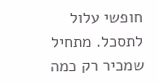חופשי עלול לתסכל. מתחיל שמכיר רק כמה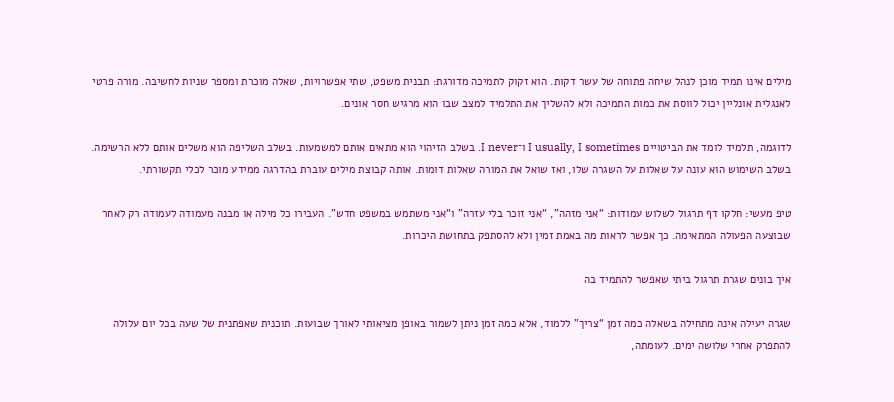מילים אינו תמיד מוכן לנהל שיחה פתוחה של עשר דקות. הוא זקוק לתמיכה מדורגת: תבנית משפט, שתי אפשרויות, שאלה מוכרת ומספר שניות לחשיבה. מורה פרטי לאנגלית אונליין יכול לווסת את כמות התמיכה ולא להשליך את התלמיד למצב שבו הוא מרגיש חסר אונים.

לדוגמה, תלמיד לומד את הביטויים I usually, I sometimes ו־I never. בשלב הזיהוי הוא מתאים אותם למשמעות. בשלב השליפה הוא משלים אותם ללא הרשימה. בשלב השימוש הוא עונה על שאלות על השגרה שלו, ואז שואל את המורה שאלות דומות. אותה קבוצת מילים עוברת בהדרגה ממידע מוכר לכלי תקשורתי.

טיפ מעשי: חלקו דף תרגול לשלוש עמודות: “אני מזהה”, “אני זוכר בלי עזרה” ו“אני משתמש במשפט חדש”. העבירו כל מילה או מבנה מעמודה לעמודה רק לאחר שבוצעה הפעולה המתאימה. כך אפשר לראות מה באמת זמין ולא להסתפק בתחושת היכרות.

איך בונים שגרת תרגול ביתי שאפשר להתמיד בה

שגרה יעילה אינה מתחילה בשאלה כמה זמן “צריך” ללמוד, אלא כמה זמן ניתן לשמור באופן מציאותי לאורך שבועות. תוכנית שאפתנית של שעה בכל יום עלולה להתפרק אחרי שלושה ימים. לעומתה,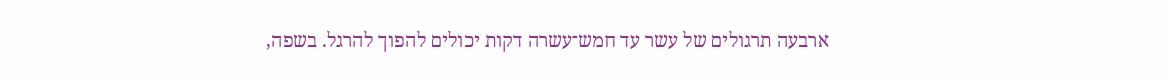ארבעה תרגולים של עשר עד חמש־עשרה דקות יכולים להפוך להרגל. בשפה,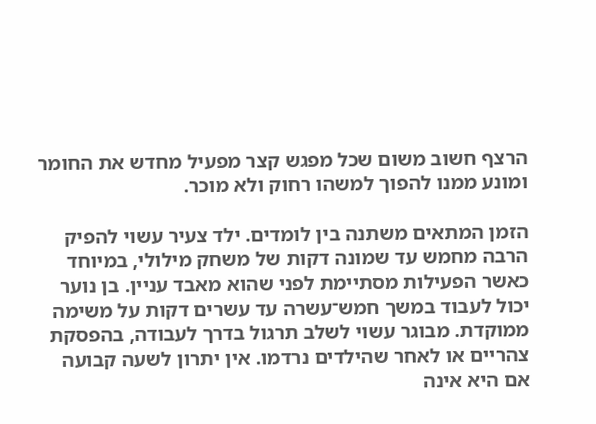הרצף חשוב משום שכל מפגש קצר מפעיל מחדש את החומר ומונע ממנו להפוך למשהו רחוק ולא מוכר.

הזמן המתאים משתנה בין לומדים. ילד צעיר עשוי להפיק הרבה מחמש עד שמונה דקות של משחק מילולי, במיוחד כאשר הפעילות מסתיימת לפני שהוא מאבד עניין. בן נוער יכול לעבוד במשך חמש־עשרה עד עשרים דקות על משימה ממוקדת. מבוגר עשוי לשלב תרגול בדרך לעבודה, בהפסקת צהריים או לאחר שהילדים נרדמו. אין יתרון לשעה קבועה אם היא אינה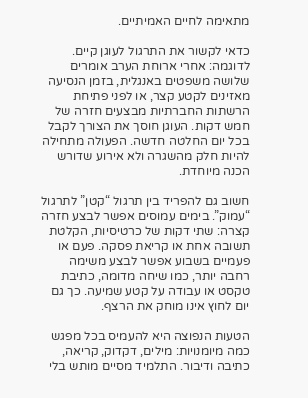מתאימה לחיים האמיתיים.

כדאי לקשור את התרגול לעוגן קיים. לדוגמה: אחרי ארוחת הערב אומרים שלושה משפטים באנגלית, בזמן הנסיעה מאזינים לקטע קצר, או לפני פתיחת הרשתות החברתיות מבצעים חזרה של חמש דקות. העוגן חוסך את הצורך לקבל בכל יום החלטה חדשה. הפעולה מתחילה להיות חלק מהשגרה ולא אירוע שדורש הכנה מיוחדת.

חשוב גם להפריד בין תרגול “קטן” לתרגול “עמוק”. בימים עמוסים אפשר לבצע חזרה קצרה: שתי דקות של כרטיסיות, הקלטת תשובה אחת או קריאת פסקה. פעם או פעמיים בשבוע אפשר לבצע משימה רחבה יותר, כמו שיחה מדומה, כתיבת טקסט או עבודה על קטע שמיעה. כך גם יום לחוץ אינו מוחק את הרצף.

הטעות הנפוצה היא להעמיס בכל מפגש כמה מיומנויות: מילים, דקדוק, קריאה, כתיבה ודיבור. התלמיד מסיים מותש בלי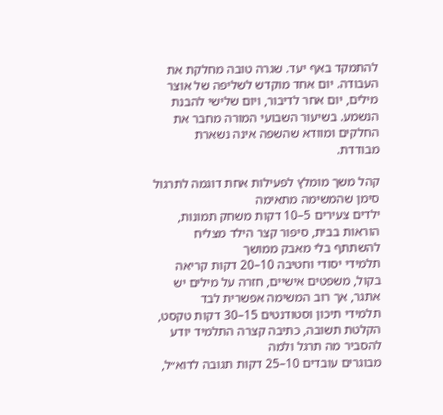להתמקד באף יעד. שגרה טובה מחלקת את העבודה. יום אחד מוקדש לשליפה של אוצר מילים, יום אחר לדיבור, ויום שלישי להבנת הנשמע. בשיעור השבועי המורה מחבר את החלקים ומוודא שהשפה אינה נשארת מבודדת.

קהל משך מומלץ לפעילות אחת דוגמה לתרגול סימן שהמשימה מתאימה
ילדים צעירים 5–10 דקות משחק תמונות, הוראות בבית, סיפור קצר הילד מצליח להשתתף בלי מאבק ממושך
תלמידי יסודי וחטיבה 10–20 דקות קריאה בקול, משפטים אישיים, חזרה על מילים יש אתגר, אך רוב המשימה אפשרית לבד
תלמידי תיכון וסטודנטים 15–30 דקות טקסט, הקלטת תשובה, כתיבה קצרה התלמיד יודע להסביר מה תרגל ולמה
מבוגרים עובדים 10–25 דקות תגובה לדוא״ל,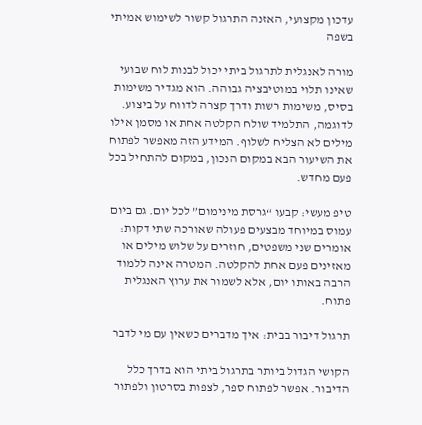עדכון מקצועי, האזנה התרגול קשור לשימוש אמיתי בשפה

מורה לאנגלית לתרגול ביתי יכול לבנות לוח שבועי שאינו תלוי במוטיבציה גבוהה. הוא מגדיר משימות בסיס, משימות רשות ודרך קצרה לדווח על ביצוע. לדוגמה, התלמיד שולח הקלטה אחת או מסמן אילו מילים לא הצליח לשלוף. המידע הזה מאפשר לפתוח את השיעור הבא במקום הנכון, במקום להתחיל בכל פעם מחדש.

טיפ מעשי: קבעו “גרסת מינימום” לכל יום. גם ביום עמוס במיוחד מבצעים פעולה שאורכה שתי דקות: אומרים שני משפטים, חוזרים על שלוש מילים או מאזינים פעם אחת להקלטה. המטרה אינה ללמוד הרבה באותו יום, אלא לשמור את ערוץ האנגלית פתוח.

תרגול דיבור בבית: איך מדברים כשאין עם מי לדבר

הקושי הגדול ביותר בתרגול ביתי הוא בדרך כלל הדיבור. אפשר לפתוח ספר, לצפות בסרטון ולפתור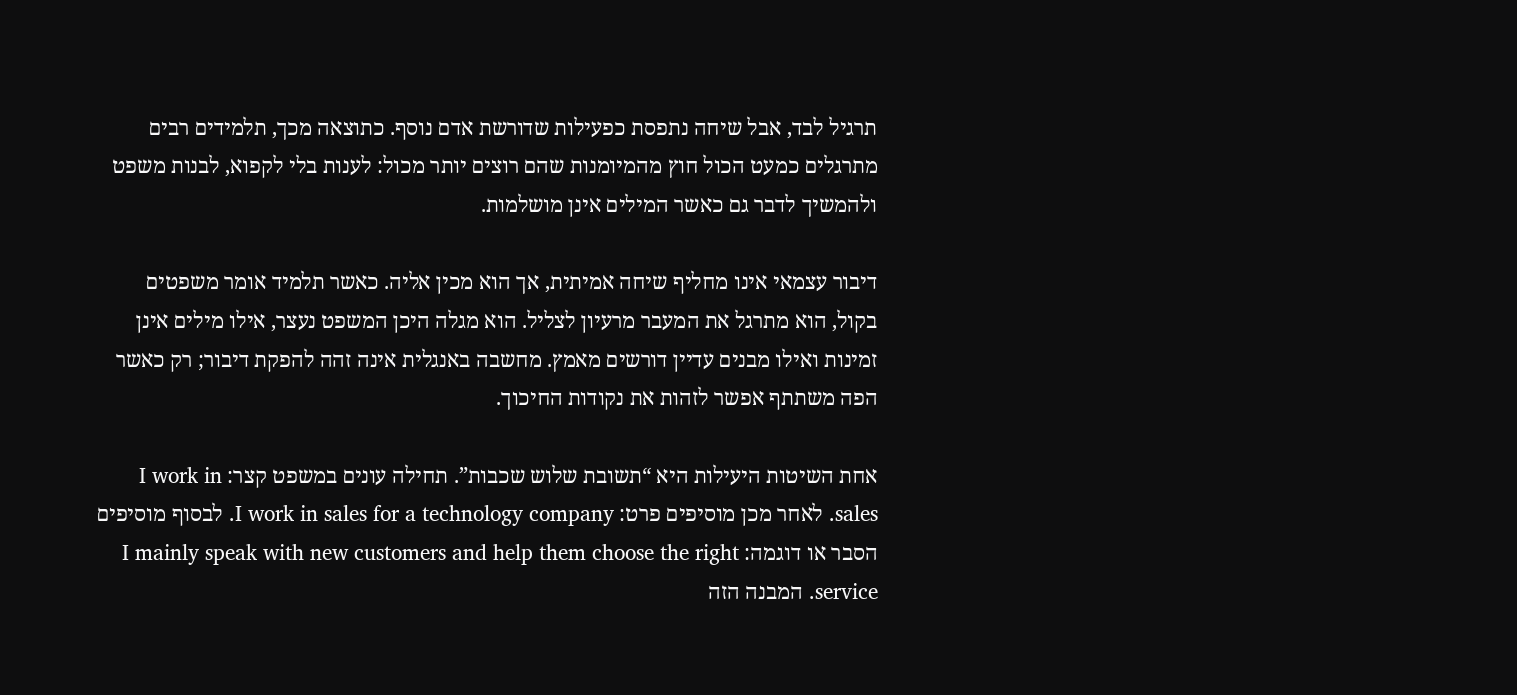תרגיל לבד, אבל שיחה נתפסת כפעילות שדורשת אדם נוסף. כתוצאה מכך, תלמידים רבים מתרגלים כמעט הכול חוץ מהמיומנות שהם רוצים יותר מכול: לענות בלי לקפוא, לבנות משפט ולהמשיך לדבר גם כאשר המילים אינן מושלמות.

דיבור עצמאי אינו מחליף שיחה אמיתית, אך הוא מכין אליה. כאשר תלמיד אומר משפטים בקול, הוא מתרגל את המעבר מרעיון לצליל. הוא מגלה היכן המשפט נעצר, אילו מילים אינן זמינות ואילו מבנים עדיין דורשים מאמץ. מחשבה באנגלית אינה זהה להפקת דיבור; רק כאשר הפה משתתף אפשר לזהות את נקודות החיכוך.

אחת השיטות היעילות היא “תשובת שלוש שכבות”. תחילה עונים במשפט קצר: I work in sales. לאחר מכן מוסיפים פרט: I work in sales for a technology company. לבסוף מוסיפים הסבר או דוגמה: I mainly speak with new customers and help them choose the right service. המבנה הזה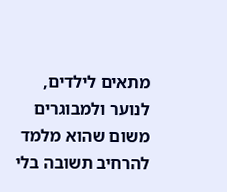מתאים לילדים, לנוער ולמבוגרים משום שהוא מלמד להרחיב תשובה בלי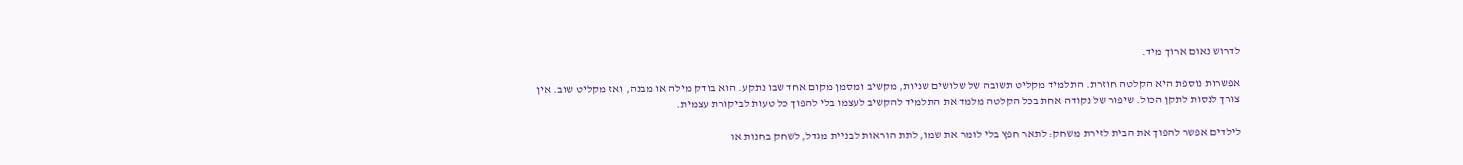לדרוש נאום ארוך מיד.

אפשרות נוספת היא הקלטה חוזרת. התלמיד מקליט תשובה של שלושים שניות, מקשיב ומסמן מקום אחד שבו נתקע. הוא בודק מילה או מבנה, ואז מקליט שוב. אין צורך לנסות לתקן הכול. שיפור של נקודה אחת בכל הקלטה מלמד את התלמיד להקשיב לעצמו בלי להפוך כל טעות לביקורת עצמית.

לילדים אפשר להפוך את הבית לזירת משחק: לתאר חפץ בלי לומר את שמו, לתת הוראות לבניית מגדל, לשחק בחנות או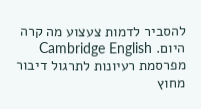להסביר לדמות צעצוע מה קרה היום. Cambridge English מפרסמת רעיונות לתרגול דיבור מחוץ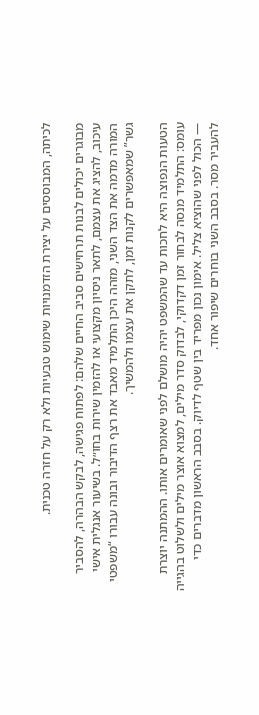לכיתה, המבוססים על יצירת הזדמנויות שימוש טבעיות ולא רק על חזרה טכנית.

מבוגרים יכולים לבנות תרחישים סביב החיים שלהם: לפתוח פגישה, לבקש הבהרה, להסביר עיכוב, להציג את עצמם, לתאר ניסיון מקצועי או להזמין שירות בחו״ל. בשיעור אנגלית אישי המורה מדמה את הצד השני, מזהה היכן התלמיד מאבד את רצף הדיבור ובונה עבורו “משפטי גשר” שמאפשרים לקנות זמן, לתקן את עצמו ולהמשיך.

הטעות הנפוצה היא לחכות עד שהמשפט יהיה מושלם לפני שאומרים אותו. ההמתנה יוצרת עומס: התלמיד מנסה לבחור זמן דקדוקי, לבדוק סדר מילים, למצוא אוצר מילים ולשלוט בהגייה — הכול לפני שהוציא צליל. אימון נכון מפריד בין שטף לדיוק. בסבב הראשון מדברים כדי להעביר מסר. בסבב השני בוחרים שיפור אחד.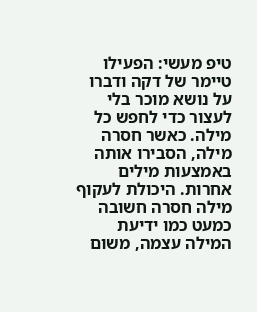טיפ מעשי: הפעילו טיימר של דקה ודברו על נושא מוכר בלי לעצור כדי לחפש כל מילה. כאשר חסרה מילה, הסבירו אותה באמצעות מילים אחרות. היכולת לעקוף מילה חסרה חשובה כמעט כמו ידיעת המילה עצמה, משום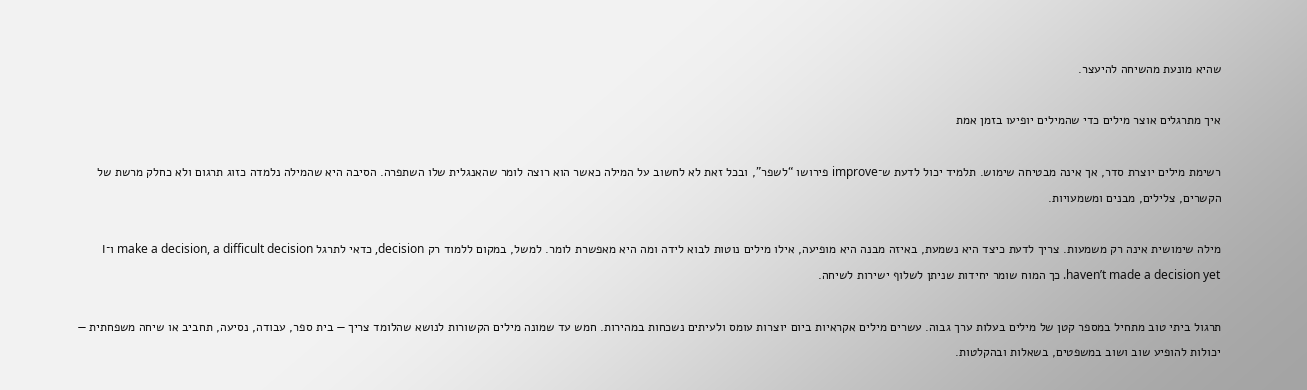שהיא מונעת מהשיחה להיעצר.

איך מתרגלים אוצר מילים כדי שהמילים יופיעו בזמן אמת

רשימת מילים יוצרת סדר, אך אינה מבטיחה שימוש. תלמיד יכול לדעת ש־improve פירושו “לשפר”, ובכל זאת לא לחשוב על המילה כאשר הוא רוצה לומר שהאנגלית שלו השתפרה. הסיבה היא שהמילה נלמדה כזוג תרגום ולא כחלק מרשת של הקשרים, צלילים, מבנים ומשמעויות.

מילה שימושית אינה רק משמעות. צריך לדעת כיצד היא נשמעת, באיזה מבנה היא מופיעה, אילו מילים נוטות לבוא לידה ומה היא מאפשרת לומר. למשל, במקום ללמוד רק decision, כדאי לתרגל make a decision, a difficult decision ו־I haven’t made a decision yet. כך המוח שומר יחידות שניתן לשלוף ישירות לשיחה.

תרגול ביתי טוב מתחיל במספר קטן של מילים בעלות ערך גבוה. עשרים מילים אקראיות ביום יוצרות עומס ולעיתים נשכחות במהירות. חמש עד שמונה מילים הקשורות לנושא שהלומד צריך — בית ספר, עבודה, נסיעה, תחביב או שיחה משפחתית — יכולות להופיע שוב ושוב במשפטים, בשאלות ובהקלטות.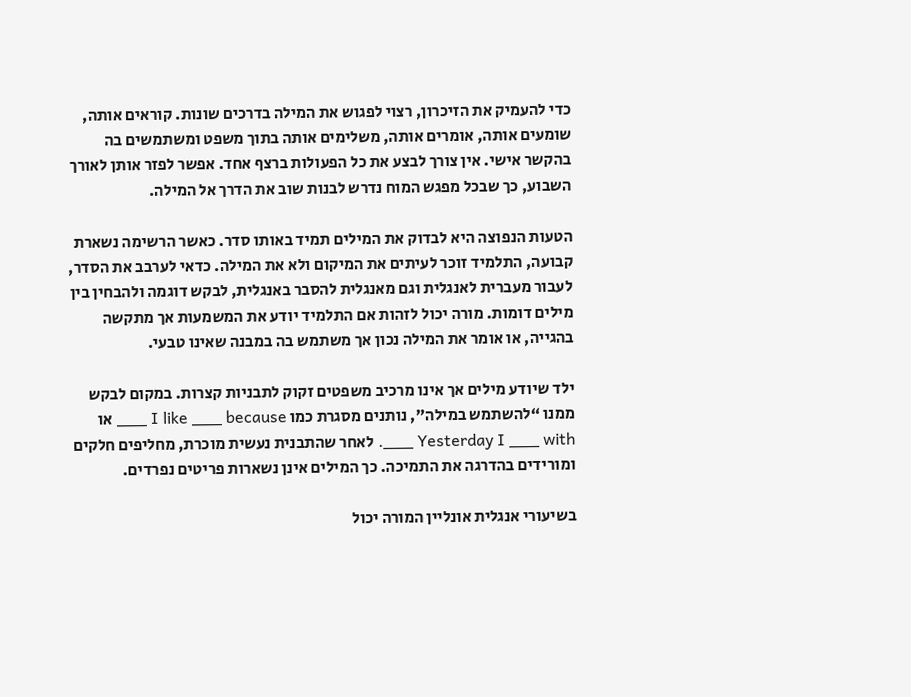כדי להעמיק את הזיכרון, רצוי לפגוש את המילה בדרכים שונות. קוראים אותה, שומעים אותה, אומרים אותה, משלימים אותה בתוך משפט ומשתמשים בה בהקשר אישי. אין צורך לבצע את כל הפעולות ברצף אחד. אפשר לפזר אותן לאורך השבוע, כך שבכל מפגש המוח נדרש לבנות שוב את הדרך אל המילה.

הטעות הנפוצה היא לבדוק את המילים תמיד באותו סדר. כאשר הרשימה נשארת קבועה, התלמיד זוכר לעיתים את המיקום ולא את המילה. כדאי לערבב את הסדר, לעבור מעברית לאנגלית וגם מאנגלית להסבר באנגלית, לבקש דוגמה ולהבחין בין מילים דומות. מורה יכול לזהות אם התלמיד יודע את המשמעות אך מתקשה בהגייה, או אומר את המילה נכון אך משתמש בה במבנה שאינו טבעי.

ילד שיודע מילים אך אינו מרכיב משפטים זקוק לתבניות קצרות. במקום לבקש ממנו “להשתמש במילה”, נותנים מסגרת כמו I like ___ because ___ או Yesterday I ___ with ___. לאחר שהתבנית נעשית מוכרת, מחליפים חלקים ומורידים בהדרגה את התמיכה. כך המילים אינן נשארות פריטים נפרדים.

בשיעורי אנגלית אונליין המורה יכול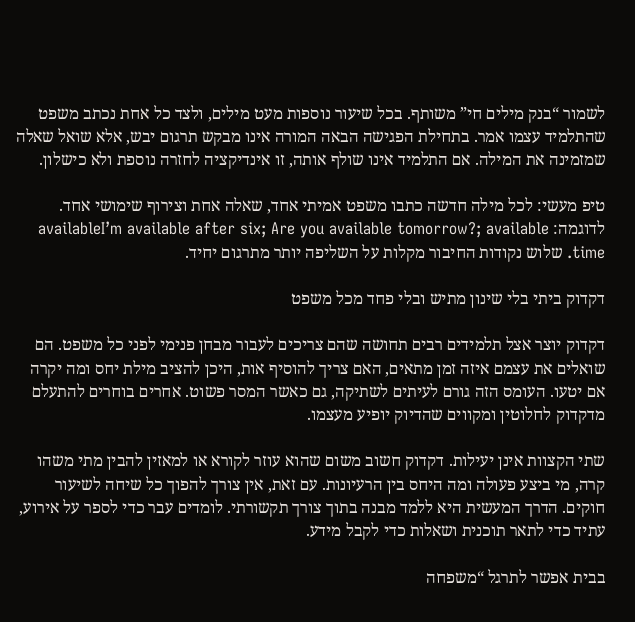לשמור “בנק מילים חי” משותף. בכל שיעור נוספות מעט מילים, ולצד כל אחת נכתב משפט שהתלמיד עצמו אמר. בתחילת הפגישה הבאה המורה אינו מבקש תרגום יבש, אלא שואל שאלה שמזמינה את המילה. אם התלמיד אינו שולף אותה, זו אינדיקציה לחזרה נוספת ולא כישלון.

טיפ מעשי: לכל מילה חדשה כתבו משפט אמיתי אחד, שאלה אחת וצירוף שימושי אחד. לדוגמה: availableI’m available after six; Are you available tomorrow?; available time. שלוש נקודות החיבור מקלות על השליפה יותר מתרגום יחיד.

דקדוק ביתי בלי שינון מתיש ובלי פחד מכל משפט

דקדוק יוצר אצל תלמידים רבים תחושה שהם צריכים לעבור מבחן פנימי לפני כל משפט. הם שואלים את עצמם איזה זמן מתאים, האם צריך להוסיף אות, היכן להציב מילת יחס ומה יקרה אם יטעו. העומס הזה גורם לעיתים לשתיקה, גם כאשר המסר פשוט. אחרים בוחרים להתעלם מדקדוק לחלוטין ומקווים שהדיוק יופיע מעצמו.

שתי הקצוות אינן יעילות. דקדוק חשוב משום שהוא עוזר לקורא או למאזין להבין מתי משהו קרה, מי ביצע פעולה ומה היחס בין הרעיונות. עם זאת, אין צורך להפוך כל שיחה לשיעור חוקים. הדרך המעשית היא ללמד מבנה בתוך צורך תקשורתי. לומדים עבר כדי לספר על אירוע, עתיד כדי לתאר תוכנית ושאלות כדי לקבל מידע.

בבית אפשר לתרגל “משפחה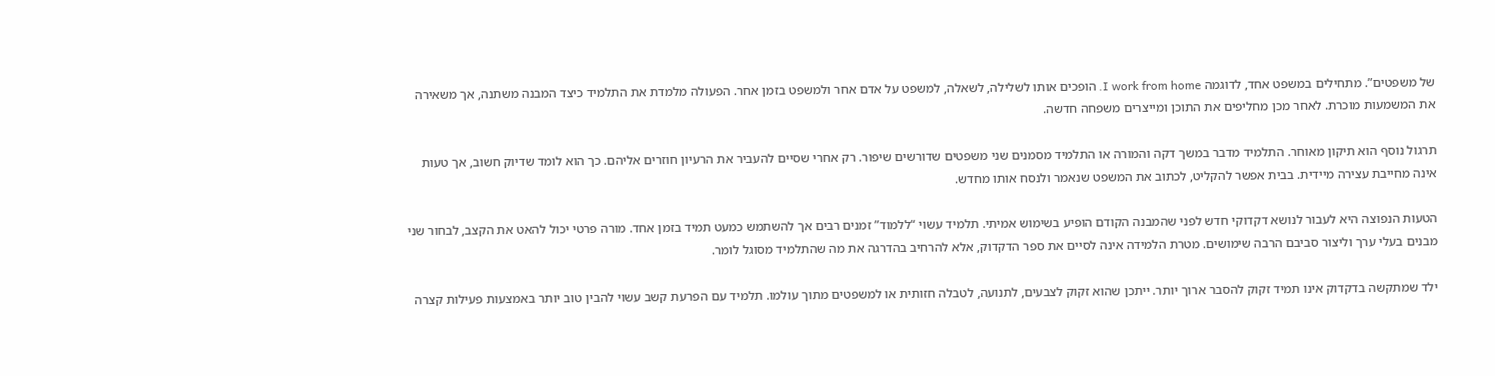של משפטים”. מתחילים במשפט אחד, לדוגמה I work from home. הופכים אותו לשלילה, לשאלה, למשפט על אדם אחר ולמשפט בזמן אחר. הפעולה מלמדת את התלמיד כיצד המבנה משתנה, אך משאירה את המשמעות מוכרת. לאחר מכן מחליפים את התוכן ומייצרים משפחה חדשה.

תרגול נוסף הוא תיקון מאוחר. התלמיד מדבר במשך דקה והמורה או התלמיד מסמנים שני משפטים שדורשים שיפור. רק אחרי שסיים להעביר את הרעיון חוזרים אליהם. כך הוא לומד שדיוק חשוב, אך טעות אינה מחייבת עצירה מיידית. בבית אפשר להקליט, לכתוב את המשפט שנאמר ולנסח אותו מחדש.

הטעות הנפוצה היא לעבור לנושא דקדוקי חדש לפני שהמבנה הקודם הופיע בשימוש אמיתי. תלמיד עשוי “ללמוד” זמנים רבים אך להשתמש כמעט תמיד בזמן אחד. מורה פרטי יכול להאט את הקצב, לבחור שני מבנים בעלי ערך וליצור סביבם הרבה שימושים. מטרת הלמידה אינה לסיים את ספר הדקדוק, אלא להרחיב בהדרגה את מה שהתלמיד מסוגל לומר.

ילד שמתקשה בדקדוק אינו תמיד זקוק להסבר ארוך יותר. ייתכן שהוא זקוק לצבעים, לתנועה, לטבלה חזותית או למשפטים מתוך עולמו. תלמיד עם הפרעת קשב עשוי להבין טוב יותר באמצעות פעילות קצרה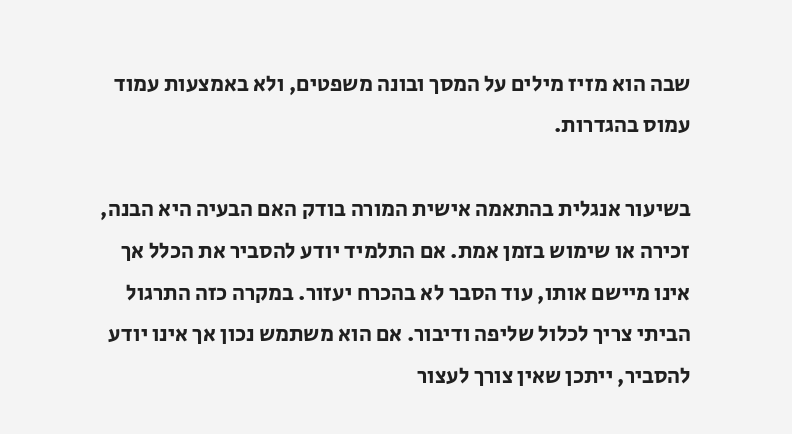שבה הוא מזיז מילים על המסך ובונה משפטים, ולא באמצעות עמוד עמוס בהגדרות.

בשיעור אנגלית בהתאמה אישית המורה בודק האם הבעיה היא הבנה, זכירה או שימוש בזמן אמת. אם התלמיד יודע להסביר את הכלל אך אינו מיישם אותו, עוד הסבר לא בהכרח יעזור. במקרה כזה התרגול הביתי צריך לכלול שליפה ודיבור. אם הוא משתמש נכון אך אינו יודע להסביר, ייתכן שאין צורך לעצור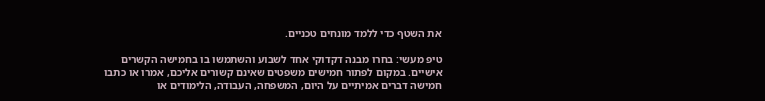את השטף כדי ללמד מונחים טכניים.

טיפ מעשי: בחרו מבנה דקדוקי אחד לשבוע והשתמשו בו בחמישה הקשרים אישיים. במקום לפתור חמישים משפטים שאינם קשורים אליכם, אמרו או כתבו חמישה דברים אמיתיים על היום, המשפחה, העבודה, הלימודים או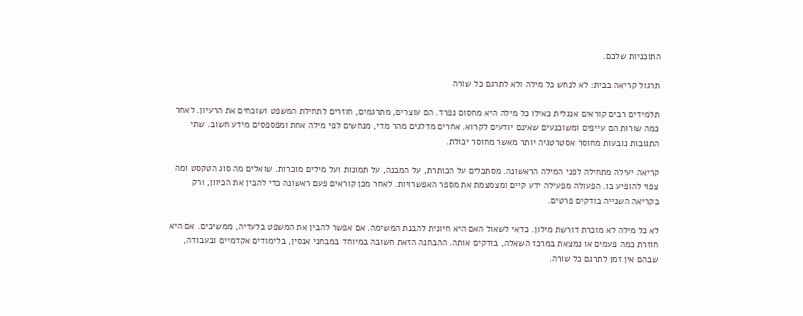התוכניות שלכם.

תרגול קריאה בבית: לא לנחש כל מילה ולא לתרגם כל שורה

תלמידים רבים קוראים אנגלית כאילו כל מילה היא מחסום נפרד. הם עוצרים, מתרגמים, חוזרים לתחילת המשפט ושוכחים את הרעיון. לאחר כמה שורות הם עייפים ומשוכנעים שאינם יודעים לקרוא. אחרים מדלגים מהר מדי, מנחשים לפי מילה אחת ומפספסים מידע חשוב. שתי התגובות נובעות מחוסר אסטרטגיה יותר מאשר מחוסר יכולת.

קריאה יעילה מתחילה לפני המילה הראשונה. מסתכלים על הכותרת, על המבנה, על תמונות ועל מילים מוכרות. שואלים מה סוג הטקסט ומה צפוי להופיע בו. הפעולה מפעילה ידע קיים ומצמצמת את מספר האפשרויות. לאחר מכן קוראים פעם ראשונה כדי להבין את הכיוון, ורק בקריאה השנייה בודקים פרטים.

לא כל מילה לא מוכרת דורשת מילון. כדאי לשאול האם היא חיונית להבנת המשימה. אם אפשר להבין את המשפט בלעדיה, ממשיכים. אם היא חוזרת כמה פעמים או נמצאת במרכז השאלה, בודקים אותה. ההבחנה הזאת חשובה במיוחד במבחני אנסין, בלימודים אקדמיים ובעבודה, שבהם אין זמן לתרגם כל שורה.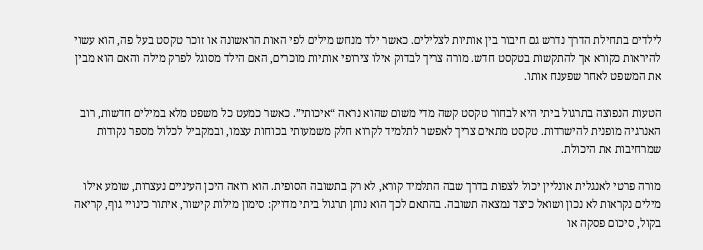לילדים בתחילת הדרך נדרש גם חיבור בין אותיות לצלילים. כאשר ילד מנחש מילים לפי האות הראשונה או זוכר טקסט בעל פה, הוא עשוי להיראות כקורא אך להתקשות בטקסט חדש. מורה צריך לבדוק אילו צירופי אותיות מוכרים, האם הילד מסוגל לפרק מילה והאם הוא מבין את המשפט לאחר שפענח אותו.

הטעות הנפוצה בתרגול ביתי היא לבחור טקסט קשה מדי משום שהוא נראה “איכותי”. כאשר כמעט כל משפט מלא במילים חדשות, רוב האנרגיה מופנית להישרדות. טקסט מתאים צריך לאפשר לתלמיד לקרוא חלק משמעותי בכוחות עצמו, ובמקביל לכלול מספר נקודות שמרחיבות את היכולת.

מורה פרטי לאנגלית אונליין יכול לצפות בדרך שבה התלמיד קורא, לא רק בתשובה הסופית. הוא רואה היכן העיניים נעצרות, שומע אילו מילים נקראות לא נכון ושואל כיצד נמצאה תשובה. בהתאם לכך הוא נותן תרגול ביתי מדויק: סימון מילות קישור, איתור כינויי גוף, קריאה בקול, סיכום פסקה או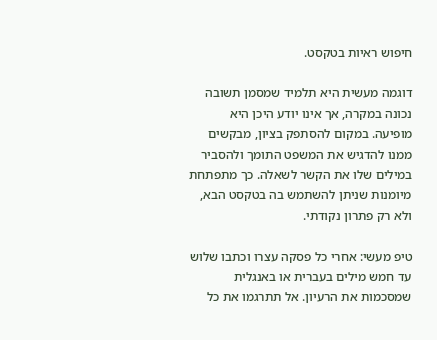חיפוש ראיות בטקסט.

דוגמה מעשית היא תלמיד שמסמן תשובה נכונה במקרה, אך אינו יודע היכן היא מופיעה. במקום להסתפק בציון, מבקשים ממנו להדגיש את המשפט התומך ולהסביר במילים שלו את הקשר לשאלה. כך מתפתחת מיומנות שניתן להשתמש בה בטקסט הבא, ולא רק פתרון נקודתי.

טיפ מעשי: אחרי כל פסקה עצרו וכתבו שלוש עד חמש מילים בעברית או באנגלית שמסכמות את הרעיון. אל תתרגמו את כל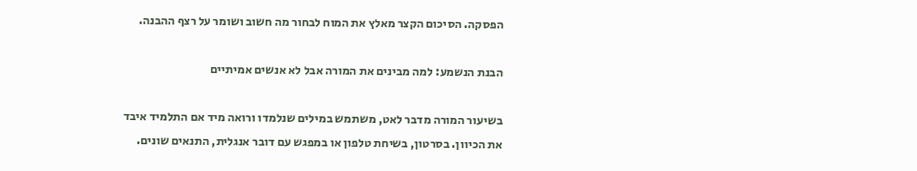הפסקה. הסיכום הקצר מאלץ את המוח לבחור מה חשוב ושומר על רצף ההבנה.

הבנת הנשמע: למה מבינים את המורה אבל לא אנשים אמיתיים

בשיעור המורה מדבר לאט, משתמש במילים שנלמדו ורואה מיד אם התלמיד איבד את הכיוון. בסרטון, בשיחת טלפון או במפגש עם דובר אנגלית, התנאים שונים.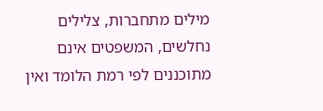מילים מתחברות, צלילים נחלשים, המשפטים אינם מתוכננים לפי רמת הלומד ואין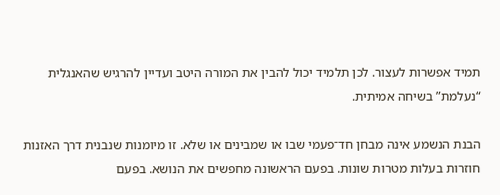תמיד אפשרות לעצור. לכן תלמיד יכול להבין את המורה היטב ועדיין להרגיש שהאנגלית “נעלמת” בשיחה אמיתית.

הבנת הנשמע אינה מבחן חד־פעמי שבו או שמבינים או שלא. זו מיומנות שנבנית דרך האזנות חוזרות בעלות מטרות שונות. בפעם הראשונה מחפשים את הנושא. בפעם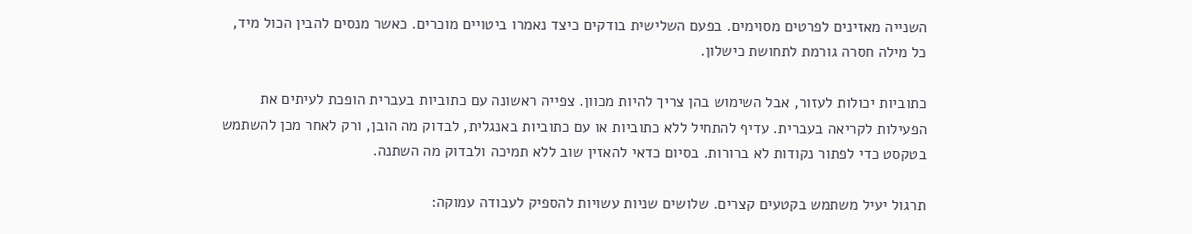השנייה מאזינים לפרטים מסוימים. בפעם השלישית בודקים כיצד נאמרו ביטויים מוכרים. כאשר מנסים להבין הכול מיד, כל מילה חסרה גורמת לתחושת כישלון.

כתוביות יכולות לעזור, אבל השימוש בהן צריך להיות מכוון. צפייה ראשונה עם כתוביות בעברית הופכת לעיתים את הפעילות לקריאה בעברית. עדיף להתחיל ללא כתוביות או עם כתוביות באנגלית, לבדוק מה הובן, ורק לאחר מכן להשתמש בטקסט כדי לפתור נקודות לא ברורות. בסיום כדאי להאזין שוב ללא תמיכה ולבדוק מה השתנה.

תרגול יעיל משתמש בקטעים קצרים. שלושים שניות עשויות להספיק לעבודה עמוקה: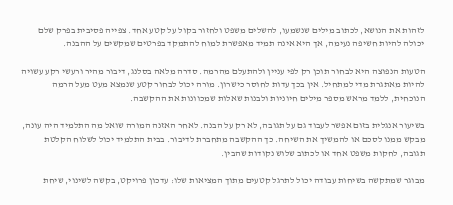לזהות את הנושא, לכתוב מילים שנשמעו, להשלים משפט ולחזור בקול על קטע אחד. צפייה פסיבית בפרק שלם יכולה להיות חשיפה נעימה, אך היא אינה תמיד מאפשרת למוח להתמקד בפרטים שמקשים על ההבנה.

הטעות הנפוצה היא לבחור תוכן רק לפי עניין ולהתעלם מהרמה. סדרה מלאה בסלנג, דיבור מהיר ורעשי רקע עשויה להיות מאתגרת מדי למתחיל. אין בכך עדות לחוסר כישרון. מורה יכול לבחור קטע שנמצא מעט מעל הרמה הנוכחית, ללמד מראש מספר מילים חיוניות ולבנות שאלות שמכוונות את ההקשבה.

בשיעור אנגלית בזום אפשר לעבוד גם על תגובה, לא רק על הבנה. לאחר האזנה המורה שואל מה התלמיד היה עונה, מבקש ממנו לסכם או להמשיך את השיחה. כך ההקשבה מתחברת לדיבור. בבית התלמיד יכול לשלוח הקלטת תגובה, לחקות משפט אחד או לכתוב שלוש נקודות שהבין.

מבוגר שמתקשה בשיחות עבודה יכול לתרגל קטעים מתוך המציאות שלו: עדכון פרויקט, בקשה לשינוי, שיחת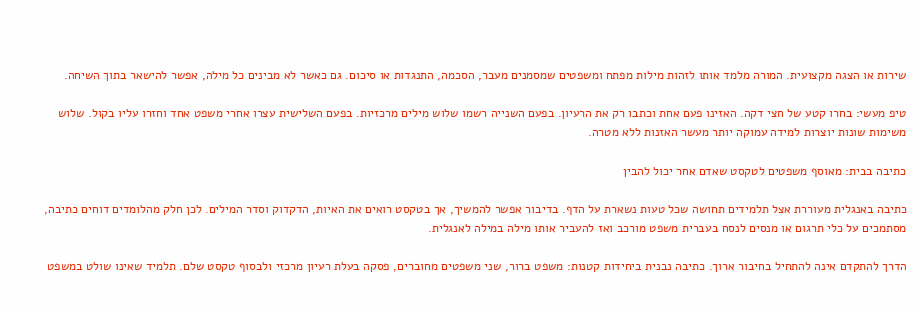שירות או הצגה מקצועית. המורה מלמד אותו לזהות מילות מפתח ומשפטים שמסמנים מעבר, הסכמה, התנגדות או סיכום. גם כאשר לא מבינים כל מילה, אפשר להישאר בתוך השיחה.

טיפ מעשי: בחרו קטע של חצי דקה. האזינו פעם אחת וכתבו רק את הרעיון. בפעם השנייה רשמו שלוש מילים מרכזיות. בפעם השלישית עצרו אחרי משפט אחד וחזרו עליו בקול. שלוש משימות שונות יוצרות למידה עמוקה יותר מעשר האזנות ללא מטרה.

כתיבה בבית: מאוסף משפטים לטקסט שאדם אחר יכול להבין

כתיבה באנגלית מעוררת אצל תלמידים תחושה שכל טעות נשארת על הדף. בדיבור אפשר להמשיך, אך בטקסט רואים את האיות, הדקדוק וסדר המילים. לכן חלק מהלומדים דוחים כתיבה, מסתמכים על כלי תרגום או מנסים לנסח בעברית משפט מורכב ואז להעביר אותו מילה במילה לאנגלית.

הדרך להתקדם אינה להתחיל בחיבור ארוך. כתיבה נבנית ביחידות קטנות: משפט ברור, שני משפטים מחוברים, פסקה בעלת רעיון מרכזי ולבסוף טקסט שלם. תלמיד שאינו שולט במשפט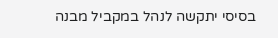בסיסי יתקשה לנהל במקביל מבנה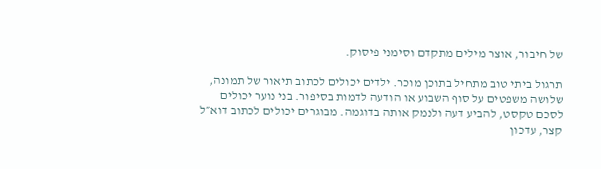של חיבור, אוצר מילים מתקדם וסימני פיסוק.

תרגול ביתי טוב מתחיל בתוכן מוכר. ילדים יכולים לכתוב תיאור של תמונה, שלושה משפטים על סוף השבוע או הודעה לדמות בסיפור. בני נוער יכולים לסכם טקסט, להביע דעה ולנמק אותה בדוגמה. מבוגרים יכולים לכתוב דוא״ל קצר, עדכון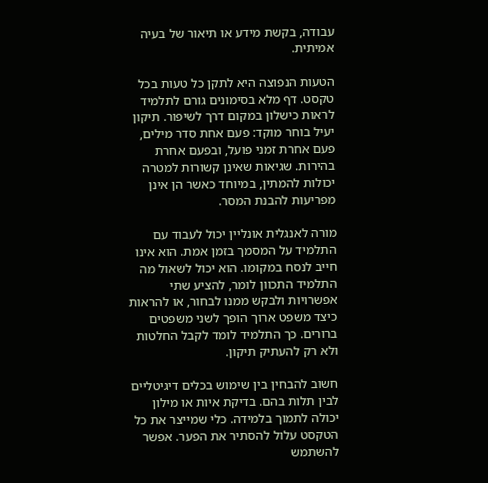עבודה, בקשת מידע או תיאור של בעיה אמיתית.

הטעות הנפוצה היא לתקן כל טעות בכל טקסט. דף מלא בסימונים גורם לתלמיד לראות כישלון במקום דרך לשיפור. תיקון יעיל בוחר מוקד: פעם אחת סדר מילים, פעם אחרת זמני פועל, ובפעם אחרת בהירות. שגיאות שאינן קשורות למטרה יכולות להמתין, במיוחד כאשר הן אינן מפריעות להבנת המסר.

מורה לאנגלית אונליין יכול לעבוד עם התלמיד על המסמך בזמן אמת. הוא אינו חייב לנסח במקומו. הוא יכול לשאול מה התלמיד התכוון לומר, להציע שתי אפשרויות ולבקש ממנו לבחור, או להראות כיצד משפט ארוך הופך לשני משפטים ברורים. כך התלמיד לומד לקבל החלטות ולא רק להעתיק תיקון.

חשוב להבחין בין שימוש בכלים דיגיטליים לבין תלות בהם. בדיקת איות או מילון יכולה לתמוך בלמידה. כלי שמייצר את כל הטקסט עלול להסתיר את הפער. אפשר להשתמש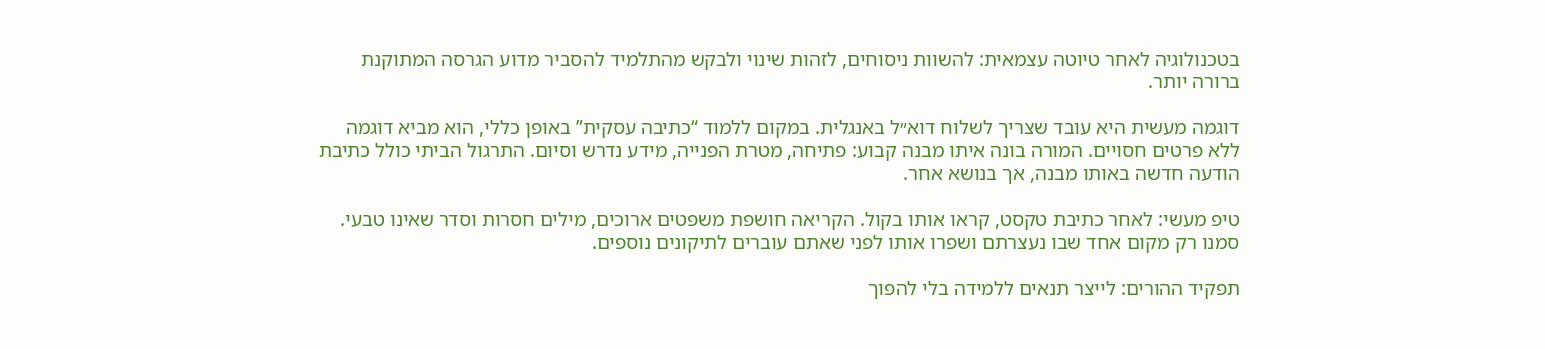בטכנולוגיה לאחר טיוטה עצמאית: להשוות ניסוחים, לזהות שינוי ולבקש מהתלמיד להסביר מדוע הגרסה המתוקנת ברורה יותר.

דוגמה מעשית היא עובד שצריך לשלוח דוא״ל באנגלית. במקום ללמוד “כתיבה עסקית” באופן כללי, הוא מביא דוגמה ללא פרטים חסויים. המורה בונה איתו מבנה קבוע: פתיחה, מטרת הפנייה, מידע נדרש וסיום. התרגול הביתי כולל כתיבת הודעה חדשה באותו מבנה, אך בנושא אחר.

טיפ מעשי: לאחר כתיבת טקסט, קראו אותו בקול. הקריאה חושפת משפטים ארוכים, מילים חסרות וסדר שאינו טבעי. סמנו רק מקום אחד שבו נעצרתם ושפרו אותו לפני שאתם עוברים לתיקונים נוספים.

תפקיד ההורים: לייצר תנאים ללמידה בלי להפוך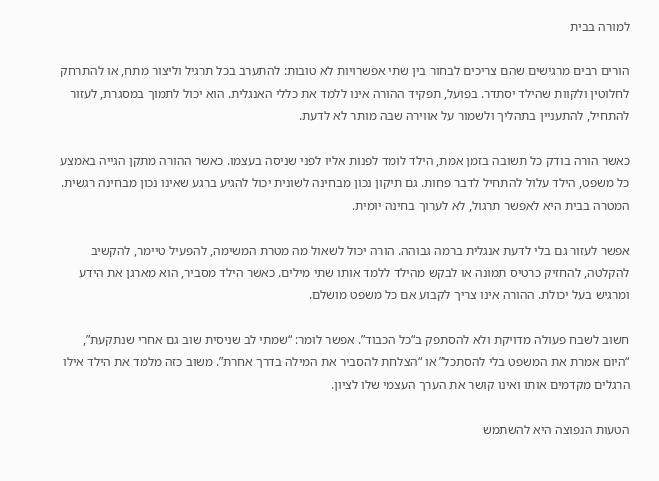למורה בבית

הורים רבים מרגישים שהם צריכים לבחור בין שתי אפשרויות לא טובות: להתערב בכל תרגיל וליצור מתח, או להתרחק לחלוטין ולקוות שהילד יסתדר. בפועל, תפקיד ההורה אינו ללמד את כללי האנגלית. הוא יכול לתמוך במסגרת, לעזור להתחיל, להתעניין בתהליך ולשמור על אווירה שבה מותר לא לדעת.

כאשר הורה בודק כל תשובה בזמן אמת, הילד לומד לפנות אליו לפני שניסה בעצמו. כאשר ההורה מתקן הגייה באמצע כל משפט, הילד עלול להתחיל לדבר פחות. גם תיקון נכון מבחינה לשונית יכול להגיע ברגע שאינו נכון מבחינה רגשית. המטרה בבית היא לאפשר תרגול, לא לערוך בחינה יומית.

אפשר לעזור גם בלי לדעת אנגלית ברמה גבוהה. הורה יכול לשאול מה מטרת המשימה, להפעיל טיימר, להקשיב להקלטה, להחזיק כרטיס תמונה או לבקש מהילד ללמד אותו שתי מילים. כאשר הילד מסביר, הוא מארגן את הידע ומרגיש בעל יכולת. ההורה אינו צריך לקבוע אם כל משפט מושלם.

חשוב לשבח פעולה מדויקת ולא להסתפק ב“כל הכבוד”. אפשר לומר: “שמתי לב שניסית שוב גם אחרי שנתקעת”, “היום אמרת את המשפט בלי להסתכל” או “הצלחת להסביר את המילה בדרך אחרת”. משוב כזה מלמד את הילד אילו הרגלים מקדמים אותו ואינו קושר את הערך העצמי שלו לציון.

הטעות הנפוצה היא להשתמש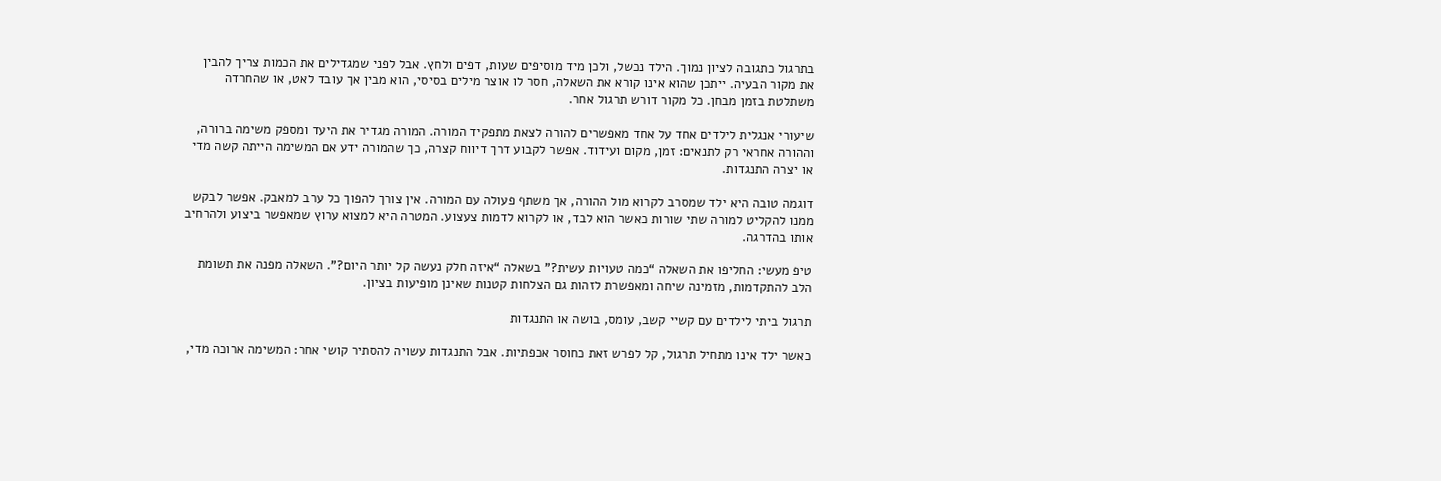בתרגול כתגובה לציון נמוך. הילד נכשל, ולכן מיד מוסיפים שעות, דפים ולחץ. אבל לפני שמגדילים את הכמות צריך להבין את מקור הבעיה. ייתכן שהוא אינו קורא את השאלה, חסר לו אוצר מילים בסיסי, הוא מבין אך עובד לאט, או שהחרדה משתלטת בזמן מבחן. כל מקור דורש תרגול אחר.

שיעורי אנגלית לילדים אחד על אחד מאפשרים להורה לצאת מתפקיד המורה. המורה מגדיר את היעד ומספק משימה ברורה, וההורה אחראי רק לתנאים: זמן, מקום ועידוד. אפשר לקבוע דרך דיווח קצרה, כך שהמורה ידע אם המשימה הייתה קשה מדי או יצרה התנגדות.

דוגמה טובה היא ילד שמסרב לקרוא מול ההורה, אך משתף פעולה עם המורה. אין צורך להפוך כל ערב למאבק. אפשר לבקש ממנו להקליט למורה שתי שורות כאשר הוא לבד, או לקרוא לדמות צעצוע. המטרה היא למצוא ערוץ שמאפשר ביצוע ולהרחיב אותו בהדרגה.

טיפ מעשי: החליפו את השאלה “כמה טעויות עשית?” בשאלה “איזה חלק נעשה קל יותר היום?”. השאלה מפנה את תשומת הלב להתקדמות, מזמינה שיחה ומאפשרת לזהות גם הצלחות קטנות שאינן מופיעות בציון.

תרגול ביתי לילדים עם קשיי קשב, עומס, בושה או התנגדות

כאשר ילד אינו מתחיל תרגול, קל לפרש זאת כחוסר אכפתיות. אבל התנגדות עשויה להסתיר קושי אחר: המשימה ארוכה מדי,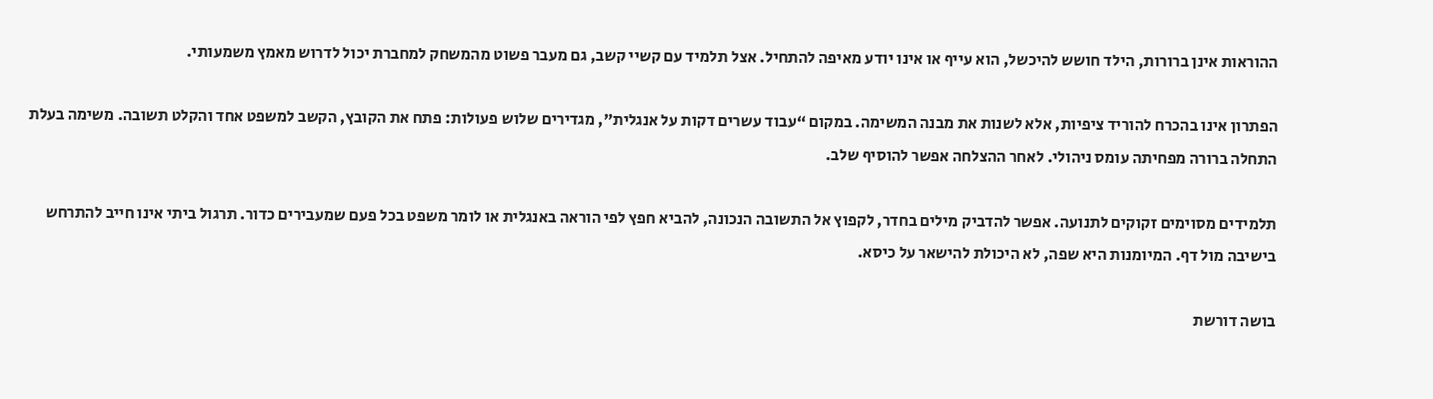ההוראות אינן ברורות, הילד חושש להיכשל, הוא עייף או אינו יודע מאיפה להתחיל. אצל תלמיד עם קשיי קשב, גם מעבר פשוט מהמשחק למחברת יכול לדרוש מאמץ משמעותי.

הפתרון אינו בהכרח להוריד ציפיות, אלא לשנות את מבנה המשימה. במקום “עבוד עשרים דקות על אנגלית”, מגדירים שלוש פעולות: פתח את הקובץ, הקשב למשפט אחד והקלט תשובה. משימה בעלת התחלה ברורה מפחיתה עומס ניהולי. לאחר ההצלחה אפשר להוסיף שלב.

תלמידים מסוימים זקוקים לתנועה. אפשר להדביק מילים בחדר, לקפוץ אל התשובה הנכונה, להביא חפץ לפי הוראה באנגלית או לומר משפט בכל פעם שמעבירים כדור. תרגול ביתי אינו חייב להתרחש בישיבה מול דף. המיומנות היא שפה, לא היכולת להישאר על כיסא.

בושה דורשת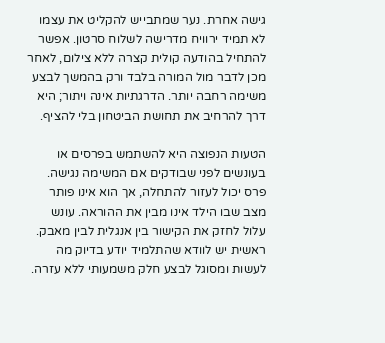גישה אחרת. נער שמתבייש להקליט את עצמו לא תמיד ירוויח מדרישה לשלוח סרטון. אפשר להתחיל בהודעה קולית קצרה ללא צילום, לאחר מכן לדבר מול המורה בלבד ורק בהמשך לבצע משימה רחבה יותר. הדרגתיות אינה ויתור; היא דרך להרחיב את תחושת הביטחון בלי להציף.

הטעות הנפוצה היא להשתמש בפרסים או בעונשים לפני שבודקים אם המשימה נגישה. פרס יכול לעזור להתחלה, אך הוא אינו פותר מצב שבו הילד אינו מבין את ההוראה. עונש עלול לחזק את הקישור בין אנגלית לבין מאבק. ראשית יש לוודא שהתלמיד יודע בדיוק מה לעשות ומסוגל לבצע חלק משמעותי ללא עזרה.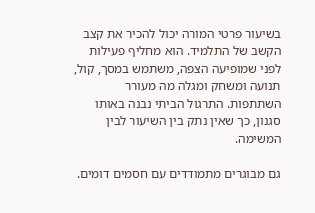בשיעור פרטי המורה יכול להכיר את קצב הקשב של התלמיד. הוא מחליף פעילות לפני שמופיעה הצפה, משתמש במסך, קול, תנועה ומשחק ומגלה מה מעורר השתתפות. התרגול הביתי נבנה באותו סגנון, כך שאין נתק בין השיעור לבין המשימה.

גם מבוגרים מתמודדים עם חסמים דומים.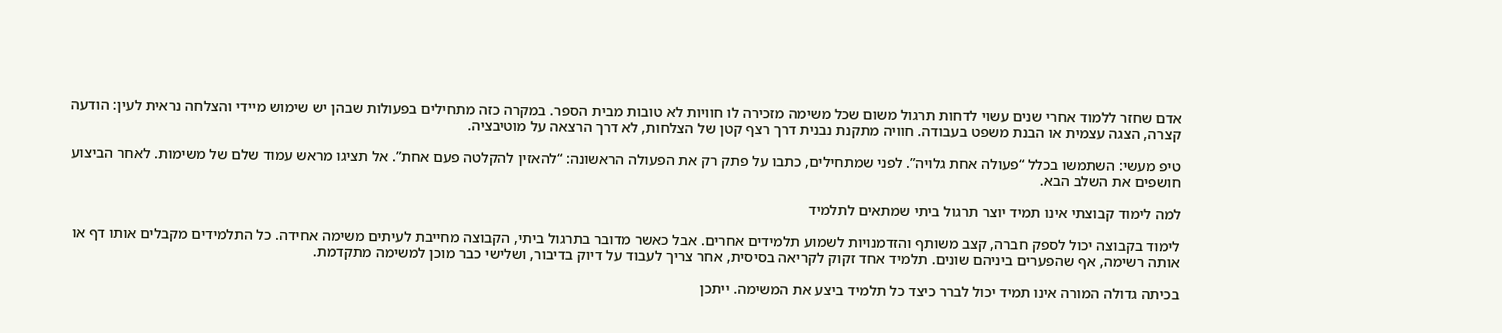אדם שחזר ללמוד אחרי שנים עשוי לדחות תרגול משום שכל משימה מזכירה לו חוויות לא טובות מבית הספר. במקרה כזה מתחילים בפעולות שבהן יש שימוש מיידי והצלחה נראית לעין: הודעה קצרה, הצגה עצמית או הבנת משפט בעבודה. חוויה מתקנת נבנית דרך רצף קטן של הצלחות, לא דרך הרצאה על מוטיבציה.

טיפ מעשי: השתמשו בכלל “פעולה אחת גלויה”. לפני שמתחילים, כתבו על פתק רק את הפעולה הראשונה: “להאזין להקלטה פעם אחת”. אל תציגו מראש עמוד שלם של משימות. לאחר הביצוע חושפים את השלב הבא.

למה לימוד קבוצתי אינו תמיד יוצר תרגול ביתי שמתאים לתלמיד

לימוד בקבוצה יכול לספק חברה, קצב משותף והזדמנויות לשמוע תלמידים אחרים. אבל כאשר מדובר בתרגול ביתי, הקבוצה מחייבת לעיתים משימה אחידה. כל התלמידים מקבלים אותו דף או אותה רשימה, אף שהפערים ביניהם שונים. תלמיד אחד זקוק לקריאה בסיסית, אחר צריך לעבוד על דיוק בדיבור, ושלישי כבר מוכן למשימה מתקדמת.

בכיתה גדולה המורה אינו תמיד יכול לברר כיצד כל תלמיד ביצע את המשימה. ייתכן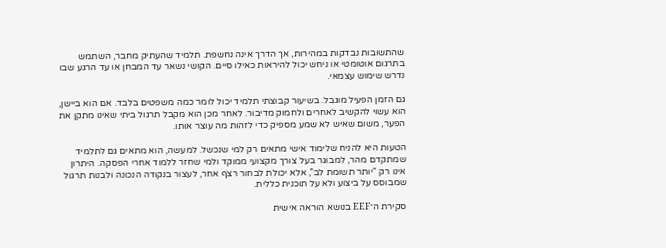שהתשובות נבדקות במהירות, אך הדרך אינה נחשפת. תלמיד שהעתיק מחבר, השתמש בתרגום אוטומטי או ניחש יכול להיראות כאילו סיים. הקושי נשאר עד המבחן או עד הרגע שבו נדרש שימוש עצמאי.

גם הזמן הפעיל מוגבל. בשיעור קבוצתי תלמיד יכול לומר כמה משפטים בלבד. אם הוא ביישן, הוא עשוי להקשיב לאחרים ולחמוק מדיבור. לאחר מכן הוא מקבל תרגול ביתי שאינו מתקן את הפער, משום שאיש לא שמע מספיק כדי לזהות מה עוצר אותו.

הטעות היא להניח שלימוד אישי מתאים רק למי שנכשל. למעשה, הוא מתאים גם לתלמיד שמתקדם מהר, למבוגר בעל צורך מקצועי ממוקד ולמי שחזר ללמוד אחרי הפסקה. היתרון אינו רק “יותר תשומת לב”, אלא יכולת לבחור רצף אחר, לעצור בנקודה הנכונה ולבנות תרגול שמבוסס על ביצוע ולא על תוכנית כללית.

סקירת ה־EEF בנושא הוראה אישית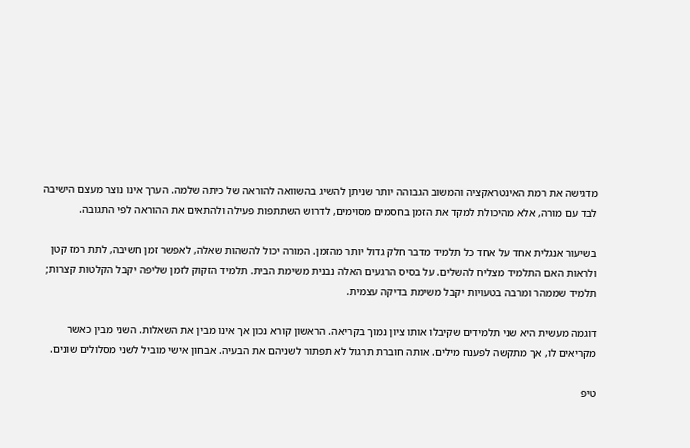מדגישה את רמת האינטראקציה והמשוב הגבוהה יותר שניתן להשיג בהשוואה להוראה של כיתה שלמה. הערך אינו נוצר מעצם הישיבה לבד עם מורה, אלא מהיכולת למקד את הזמן בחסמים מסוימים, לדרוש השתתפות פעילה ולהתאים את ההוראה לפי התגובה.

בשיעור אנגלית אחד על אחד כל תלמיד מדבר חלק גדול יותר מהזמן. המורה יכול להשהות שאלה, לאפשר זמן חשיבה, לתת רמז קטן ולראות האם התלמיד מצליח להשלים. על בסיס הרגעים האלה נבנית משימת הבית. תלמיד הזקוק לזמן שליפה יקבל הקלטות קצרות; תלמיד שממהר ומרבה בטעויות יקבל משימת בדיקה עצמית.

דוגמה מעשית היא שני תלמידים שקיבלו אותו ציון נמוך בקריאה. הראשון קורא נכון אך אינו מבין את השאלות. השני מבין כאשר מקריאים לו, אך מתקשה לפענח מילים. אותה חוברת תרגול לא תפתור לשניהם את הבעיה. אבחון אישי מוביל לשני מסלולים שונים.

טיפ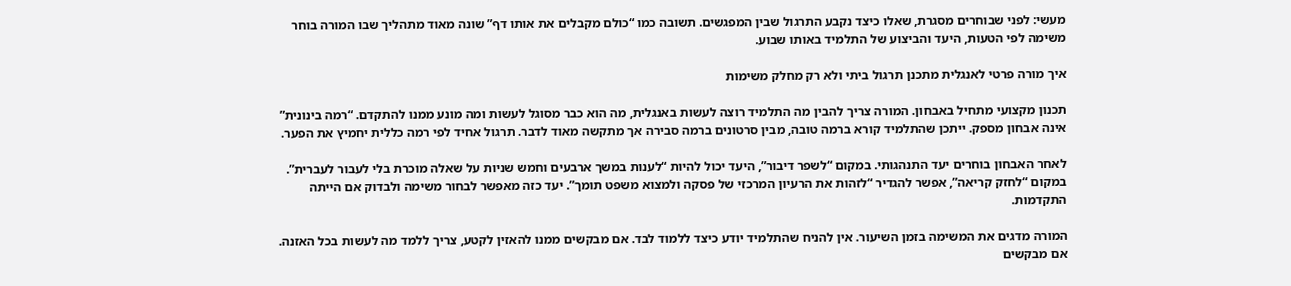מעשי: לפני שבוחרים מסגרת, שאלו כיצד נקבע התרגול שבין המפגשים. תשובה כמו “כולם מקבלים את אותו דף” שונה מאוד מתהליך שבו המורה בוחר משימה לפי הטעות, היעד והביצוע של התלמיד באותו שבוע.

איך מורה פרטי לאנגלית מתכנן תרגול ביתי ולא רק מחלק משימות

תכנון מקצועי מתחיל באבחון. המורה צריך להבין מה התלמיד רוצה לעשות באנגלית, מה הוא כבר מסוגל לעשות ומה מונע ממנו להתקדם. “רמה בינונית” אינה אבחון מספק. ייתכן שהתלמיד קורא ברמה טובה, מבין סרטונים ברמה סבירה אך מתקשה מאוד לדבר. תרגול אחיד לפי רמה כללית יחמיץ את הפער.

לאחר האבחון בוחרים יעד התנהגותי. במקום “לשפר דיבור”, היעד יכול להיות “לענות במשך ארבעים וחמש שניות על שאלה מוכרת בלי לעבור לעברית”. במקום “לחזק קריאה”, אפשר להגדיר “לזהות את הרעיון המרכזי של פסקה ולמצוא משפט תומך”. יעד כזה מאפשר לבחור משימה ולבדוק אם הייתה התקדמות.

המורה מדגים את המשימה בזמן השיעור. אין להניח שהתלמיד יודע כיצד ללמוד לבד. אם מבקשים ממנו להאזין לקטע, צריך ללמד מה לעשות בכל האזנה. אם מבקשים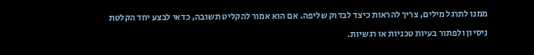ממנו לתרגל מילים, צריך להראות כיצד לבדוק שליפה. אם הוא אמור להקליט תשובה, כדאי לבצע יחד הקלטת ניסיון ולפתור בעיות טכניות או רגשיות.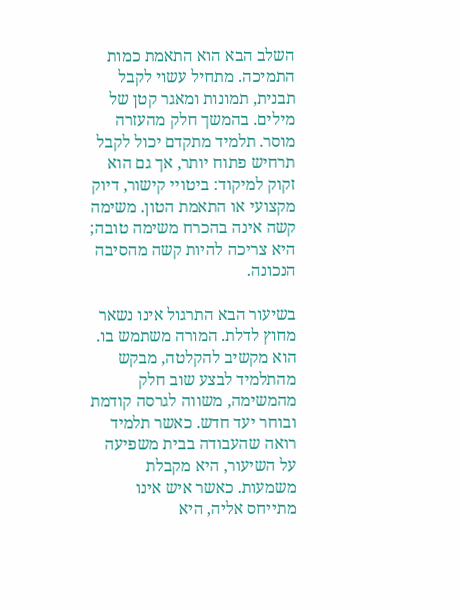השלב הבא הוא התאמת כמות התמיכה. מתחיל עשוי לקבל תבנית, תמונות ומאגר קטן של מילים. בהמשך חלק מהעזרה מוסר. תלמיד מתקדם יכול לקבל תרחיש פתוח יותר, אך גם הוא זקוק למיקוד: ביטויי קישור, דיוק מקצועי או התאמת הטון. משימה קשה אינה בהכרח משימה טובה; היא צריכה להיות קשה מהסיבה הנכונה.

בשיעור הבא התרגול אינו נשאר מחוץ לדלת. המורה משתמש בו. הוא מקשיב להקלטה, מבקש מהתלמיד לבצע שוב חלק מהמשימה, משווה לגרסה קודמת ובוחר יעד חדש. כאשר תלמיד רואה שהעבודה בבית משפיעה על השיעור, היא מקבלת משמעות. כאשר איש אינו מתייחס אליה, היא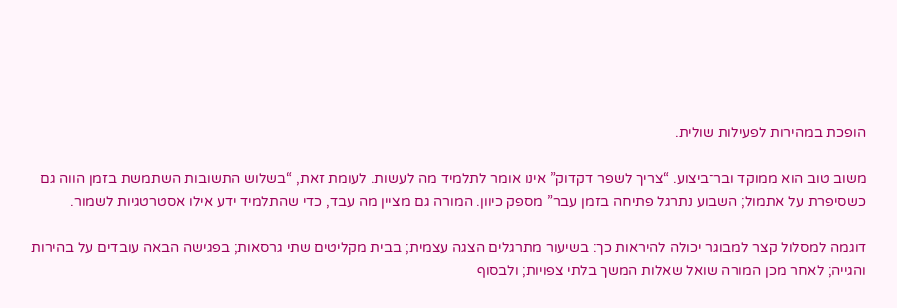הופכת במהירות לפעילות שולית.

משוב טוב הוא ממוקד ובר־ביצוע. “צריך לשפר דקדוק” אינו אומר לתלמיד מה לעשות. לעומת זאת, “בשלוש התשובות השתמשת בזמן הווה גם כשסיפרת על אתמול; השבוע נתרגל פתיחה בזמן עבר” מספק כיוון. המורה גם מציין מה עבד, כדי שהתלמיד ידע אילו אסטרטגיות לשמור.

דוגמה למסלול קצר למבוגר יכולה להיראות כך: בשיעור מתרגלים הצגה עצמית; בבית מקליטים שתי גרסאות; בפגישה הבאה עובדים על בהירות והגייה; לאחר מכן המורה שואל שאלות המשך בלתי צפויות; ולבסוף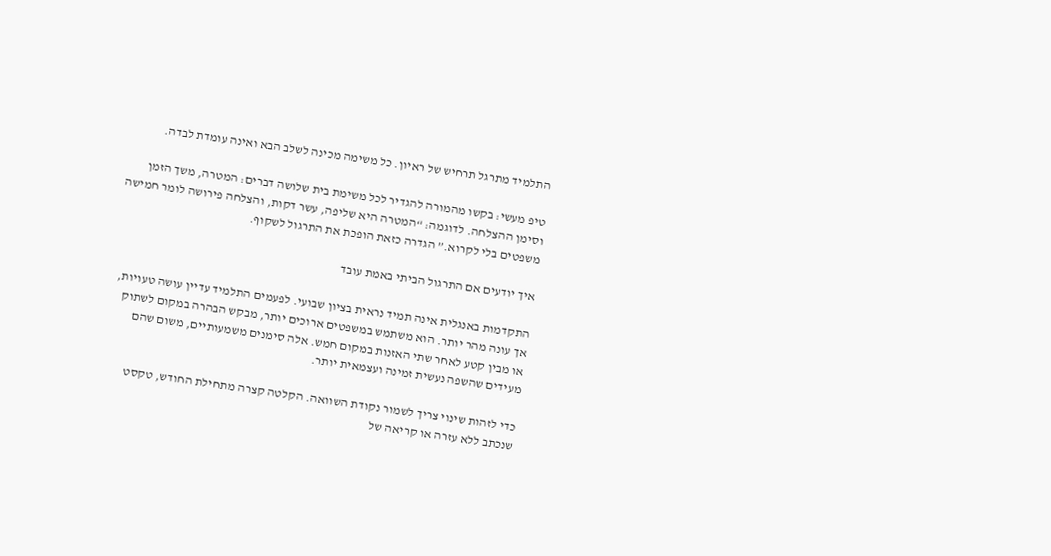התלמיד מתרגל תרחיש של ראיון. כל משימה מכינה לשלב הבא ואינה עומדת לבדה.

טיפ מעשי: בקשו מהמורה להגדיר לכל משימת בית שלושה דברים: המטרה, משך הזמן וסימן ההצלחה. לדוגמה: “המטרה היא שליפה, עשר דקות, והצלחה פירושה לומר חמישה משפטים בלי לקרוא.” הגדרה כזאת הופכת את התרגול לשקוף.

איך יודעים אם התרגול הביתי באמת עובד

התקדמות באנגלית אינה תמיד נראית בציון שבועי. לפעמים התלמיד עדיין עושה טעויות, אך עונה מהר יותר. הוא משתמש במשפטים ארוכים יותר, מבקש הבהרה במקום לשתוק או מבין קטע לאחר שתי האזנות במקום חמש. אלה סימנים משמעותיים, משום שהם מעידים שהשפה נעשית זמינה ועצמאית יותר.

כדי לזהות שינוי צריך לשמור נקודת השוואה. הקלטה קצרה מתחילת החודש, טקסט שנכתב ללא עזרה או קריאה של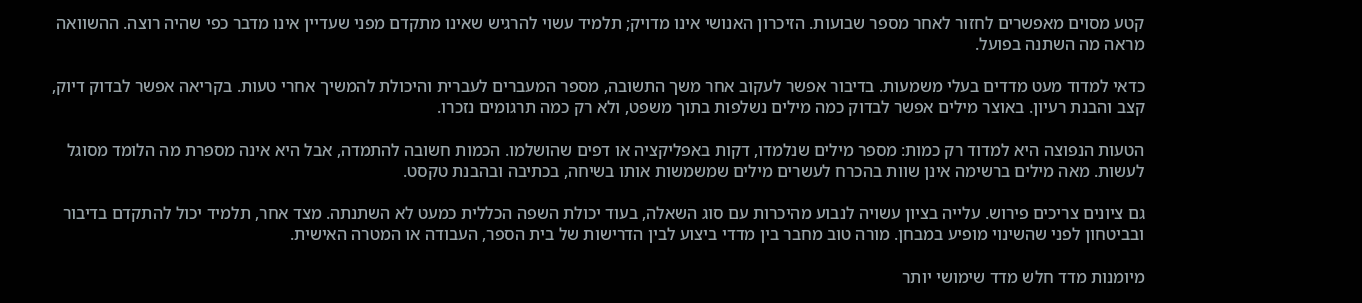קטע מסוים מאפשרים לחזור לאחר מספר שבועות. הזיכרון האנושי אינו מדויק; תלמיד עשוי להרגיש שאינו מתקדם מפני שעדיין אינו מדבר כפי שהיה רוצה. ההשוואה מראה מה השתנה בפועל.

כדאי למדוד מעט מדדים בעלי משמעות. בדיבור אפשר לעקוב אחר משך התשובה, מספר המעברים לעברית והיכולת להמשיך אחרי טעות. בקריאה אפשר לבדוק דיוק, קצב והבנת רעיון. באוצר מילים אפשר לבדוק כמה מילים נשלפות בתוך משפט, ולא רק כמה תרגומים נזכרו.

הטעות הנפוצה היא למדוד רק כמות: מספר מילים שנלמדו, דקות באפליקציה או דפים שהושלמו. הכמות חשובה להתמדה, אבל היא אינה מספרת מה הלומד מסוגל לעשות. מאה מילים ברשימה אינן שוות בהכרח לעשרים מילים שמשמשות אותו בשיחה, בכתיבה ובהבנת טקסט.

גם ציונים צריכים פירוש. עלייה בציון עשויה לנבוע מהיכרות עם סוג השאלה, בעוד יכולת השפה הכללית כמעט לא השתנתה. מצד אחר, תלמיד יכול להתקדם בדיבור ובביטחון לפני שהשינוי מופיע במבחן. מורה טוב מחבר בין מדדי ביצוע לבין הדרישות של בית הספר, העבודה או המטרה האישית.

מיומנות מדד חלש מדד שימושי יותר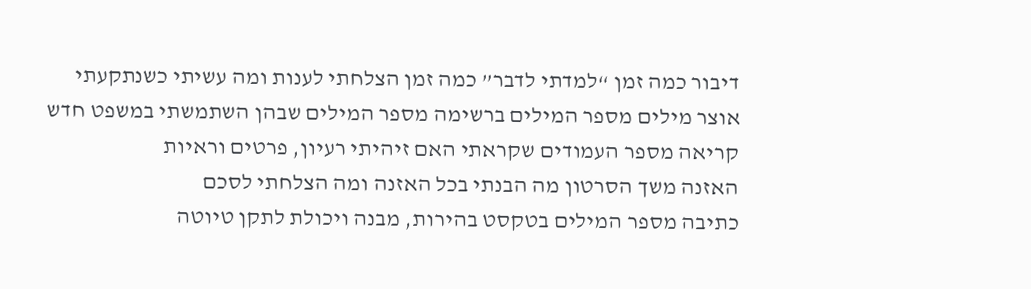דיבור כמה זמן “למדתי לדבר” כמה זמן הצלחתי לענות ומה עשיתי כשנתקעתי
אוצר מילים מספר המילים ברשימה מספר המילים שבהן השתמשתי במשפט חדש
קריאה מספר העמודים שקראתי האם זיהיתי רעיון, פרטים וראיות
האזנה משך הסרטון מה הבנתי בכל האזנה ומה הצלחתי לסכם
כתיבה מספר המילים בטקסט בהירות, מבנה ויכולת לתקן טיוטה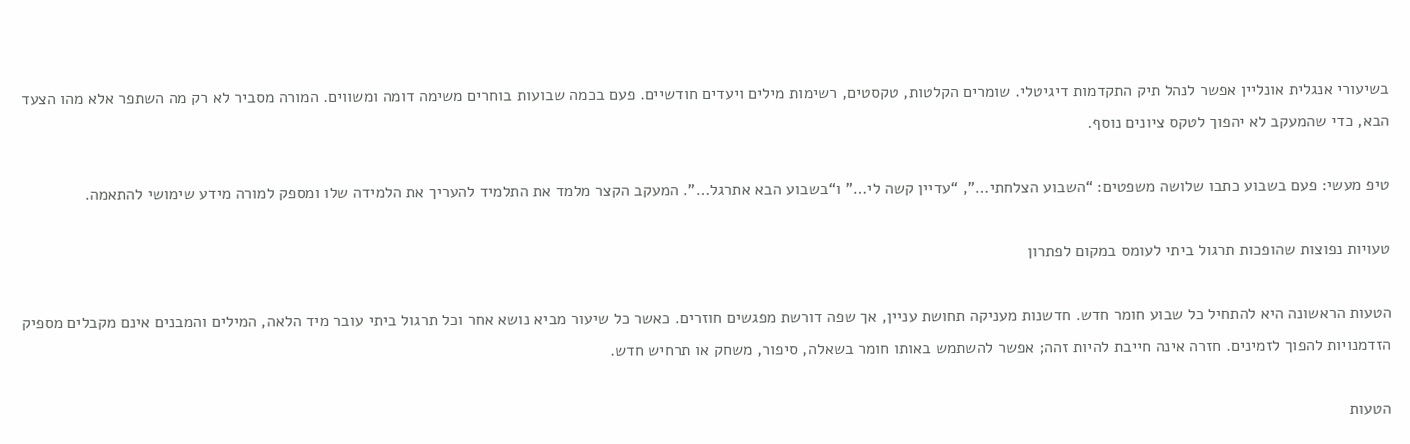בשיעורי אנגלית אונליין אפשר לנהל תיק התקדמות דיגיטלי. שומרים הקלטות, טקסטים, רשימות מילים ויעדים חודשיים. פעם בכמה שבועות בוחרים משימה דומה ומשווים. המורה מסביר לא רק מה השתפר אלא מהו הצעד הבא, כדי שהמעקב לא יהפוך לטקס ציונים נוסף.

טיפ מעשי: פעם בשבוע כתבו שלושה משפטים: “השבוע הצלחתי…”, “עדיין קשה לי…” ו“בשבוע הבא אתרגל…”. המעקב הקצר מלמד את התלמיד להעריך את הלמידה שלו ומספק למורה מידע שימושי להתאמה.

טעויות נפוצות שהופכות תרגול ביתי לעומס במקום לפתרון

הטעות הראשונה היא להתחיל כל שבוע חומר חדש. חדשנות מעניקה תחושת עניין, אך שפה דורשת מפגשים חוזרים. כאשר כל שיעור מביא נושא אחר וכל תרגול ביתי עובר מיד הלאה, המילים והמבנים אינם מקבלים מספיק הזדמנויות להפוך לזמינים. חזרה אינה חייבת להיות זהה; אפשר להשתמש באותו חומר בשאלה, סיפור, משחק או תרחיש חדש.

הטעות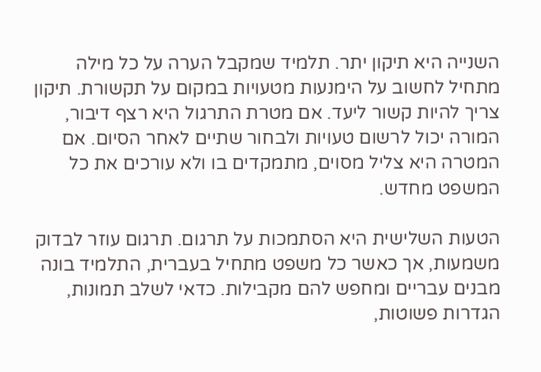השנייה היא תיקון יתר. תלמיד שמקבל הערה על כל מילה מתחיל לחשוב על הימנעות מטעויות במקום על תקשורת. תיקון צריך להיות קשור ליעד. אם מטרת התרגול היא רצף דיבור, המורה יכול לרשום טעויות ולבחור שתיים לאחר הסיום. אם המטרה היא צליל מסוים, מתמקדים בו ולא עורכים את כל המשפט מחדש.

הטעות השלישית היא הסתמכות על תרגום. תרגום עוזר לבדוק משמעות, אך כאשר כל משפט מתחיל בעברית, התלמיד בונה מבנים עבריים ומחפש להם מקבילות. כדאי לשלב תמונות, הגדרות פשוטות,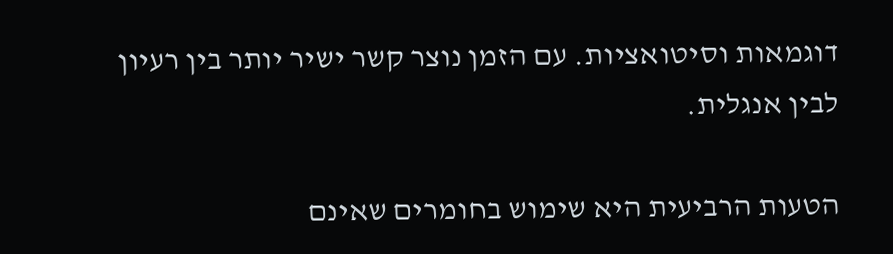דוגמאות וסיטואציות. עם הזמן נוצר קשר ישיר יותר בין רעיון לבין אנגלית.

הטעות הרביעית היא שימוש בחומרים שאינם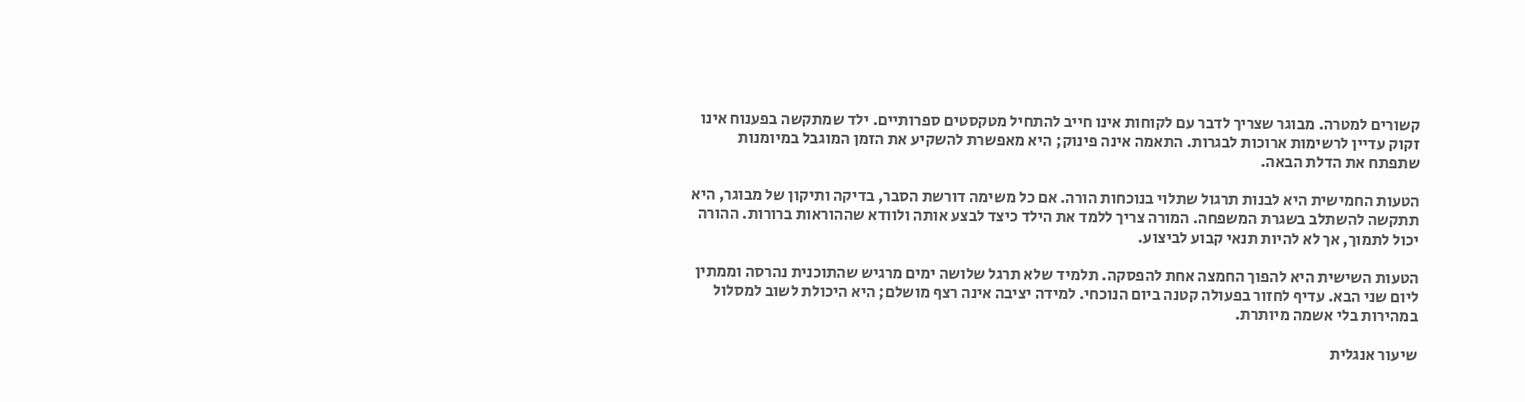קשורים למטרה. מבוגר שצריך לדבר עם לקוחות אינו חייב להתחיל מטקסטים ספרותיים. ילד שמתקשה בפענוח אינו זקוק עדיין לרשימות ארוכות לבגרות. התאמה אינה פינוק; היא מאפשרת להשקיע את הזמן המוגבל במיומנות שתפתח את הדלת הבאה.

הטעות החמישית היא לבנות תרגול שתלוי בנוכחות הורה. אם כל משימה דורשת הסבר, בדיקה ותיקון של מבוגר, היא תתקשה להשתלב בשגרת המשפחה. המורה צריך ללמד את הילד כיצד לבצע אותה ולוודא שההוראות ברורות. ההורה יכול לתמוך, אך לא להיות תנאי קבוע לביצוע.

הטעות השישית היא להפוך החמצה אחת להפסקה. תלמיד שלא תרגל שלושה ימים מרגיש שהתוכנית נהרסה וממתין ליום שני הבא. עדיף לחזור בפעולה קטנה ביום הנוכחי. למידה יציבה אינה רצף מושלם; היא היכולת לשוב למסלול במהירות בלי אשמה מיותרת.

שיעור אנגלית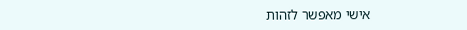אישי מאפשר לזהות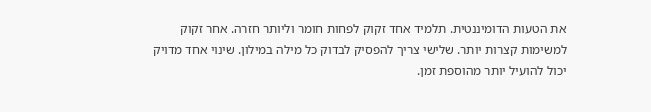את הטעות הדומיננטית. תלמיד אחד זקוק לפחות חומר וליותר חזרה. אחר זקוק למשימות קצרות יותר. שלישי צריך להפסיק לבדוק כל מילה במילון. שינוי אחד מדויק יכול להועיל יותר מהוספת זמן.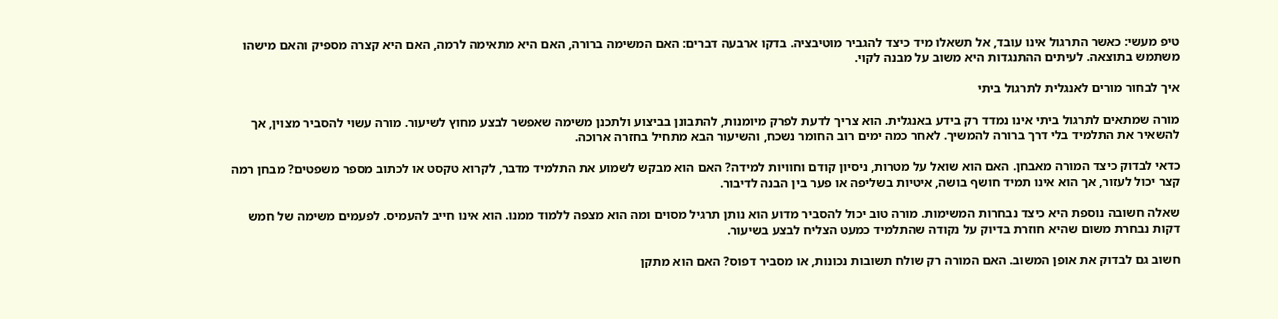טיפ מעשי: כאשר התרגול אינו עובד, אל תשאלו מיד כיצד להגביר מוטיבציה. בדקו ארבעה דברים: האם המשימה ברורה, האם היא מתאימה לרמה, האם היא קצרה מספיק והאם מישהו משתמש בתוצאה. לעיתים ההתנגדות היא משוב על מבנה לקוי.

איך לבחור מורים לאנגלית לתרגול ביתי

מורה שמתאים לתרגול ביתי אינו נמדד רק בידע באנגלית. הוא צריך לדעת לפרק מיומנות, להתבונן בביצוע ולתכנן משימה שאפשר לבצע מחוץ לשיעור. מורה עשוי להסביר מצוין, אך להשאיר את התלמיד בלי דרך ברורה להמשיך. לאחר כמה ימים רוב החומר נשכח, והשיעור הבא מתחיל בחזרה ארוכה.

כדאי לבדוק כיצד המורה מאבחן. האם הוא שואל על מטרות, ניסיון קודם וחוויות למידה? האם הוא מבקש לשמוע את התלמיד מדבר, לקרוא טקסט או לכתוב מספר משפטים? מבחן רמה קצר יכול לעזור, אך הוא אינו תמיד חושף בושה, איטיות בשליפה או פער בין הבנה לדיבור.

שאלה חשובה נוספת היא כיצד נבחרות המשימות. מורה טוב יכול להסביר מדוע הוא נותן תרגיל מסוים ומה הוא מצפה ללמוד ממנו. הוא אינו חייב להעמיס. לפעמים משימה של חמש דקות נבחרת משום שהיא חוזרת בדיוק על נקודה שהתלמיד כמעט הצליח לבצע בשיעור.

חשוב גם לבדוק את אופן המשוב. האם המורה רק שולח תשובות נכונות, או מסביר דפוס? האם הוא מתקן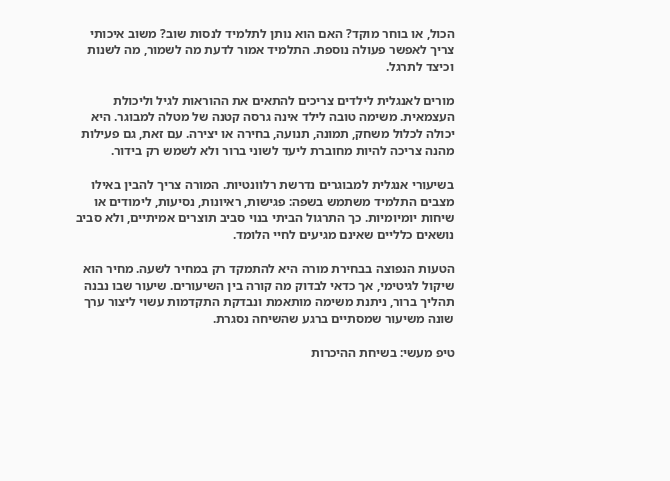הכול, או בוחר מוקד? האם הוא נותן לתלמיד לנסות שוב? משוב איכותי צריך לאפשר פעולה נוספת. התלמיד אמור לדעת מה לשמור, מה לשנות וכיצד לתרגל.

מורים לאנגלית לילדים צריכים להתאים את ההוראות לגיל וליכולת העצמאית. משימה טובה לילד אינה גרסה קטנה של מטלה למבוגר. היא יכולה לכלול משחק, תמונה, תנועה, בחירה או יצירה. עם זאת, גם פעילות מהנה צריכה להיות מחוברת ליעד לשוני ברור ולא לשמש רק בידור.

בשיעורי אנגלית למבוגרים נדרשת רלוונטיות. המורה צריך להבין באילו מצבים התלמיד משתמש בשפה: פגישות, ראיונות, נסיעות, לימודים או שיחות יומיומיות. כך התרגול הביתי בנוי סביב תוצרים אמיתיים, ולא סביב נושאים כלליים שאינם מגיעים לחיי הלומד.

הטעות הנפוצה בבחירת מורה היא להתמקד רק במחיר לשעה. מחיר הוא שיקול לגיטימי, אך כדאי לבדוק מה קורה בין השיעורים. שיעור שבו נבנה תהליך ברור, ניתנת משימה מותאמת ונבדקת התקדמות עשוי ליצור ערך שונה משיעור שמסתיים ברגע שהשיחה נסגרת.

טיפ מעשי: בשיחת ההיכרות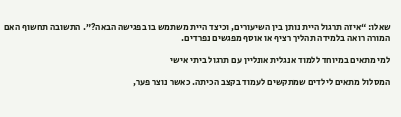שאלו: “איזה תרגול היית נותן בין השיעורים, וכיצד היית משתמש בו בפגישה הבאה?”. התשובה תחשוף האם המורה רואה בלמידה תהליך רציף או אוסף מפגשים נפרדים.

למי מתאים במיוחד ללמוד אנגלית אונליין עם תרגול ביתי אישי

המסלול מתאים לילדים שמתקשים לעמוד בקצב הכיתה. כאשר נוצר פער,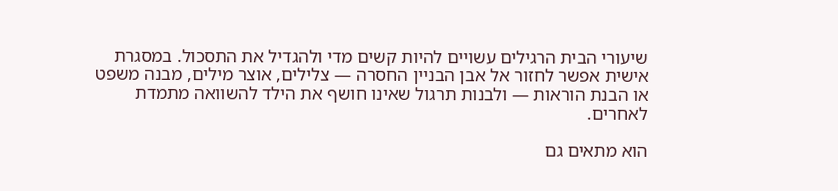שיעורי הבית הרגילים עשויים להיות קשים מדי ולהגדיל את התסכול. במסגרת אישית אפשר לחזור אל אבן הבניין החסרה — צלילים, אוצר מילים, מבנה משפט או הבנת הוראות — ולבנות תרגול שאינו חושף את הילד להשוואה מתמדת לאחרים.

הוא מתאים גם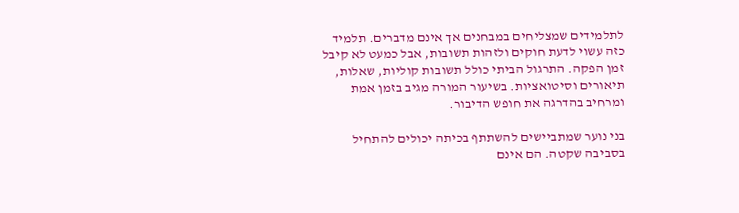לתלמידים שמצליחים במבחנים אך אינם מדברים. תלמיד כזה עשוי לדעת חוקים ולזהות תשובות, אבל כמעט לא קיבל זמן הפקה. התרגול הביתי כולל תשובות קוליות, שאלות, תיאורים וסיטואציות. בשיעור המורה מגיב בזמן אמת ומרחיב בהדרגה את חופש הדיבור.

בני נוער שמתביישים להשתתף בכיתה יכולים להתחיל בסביבה שקטה. הם אינם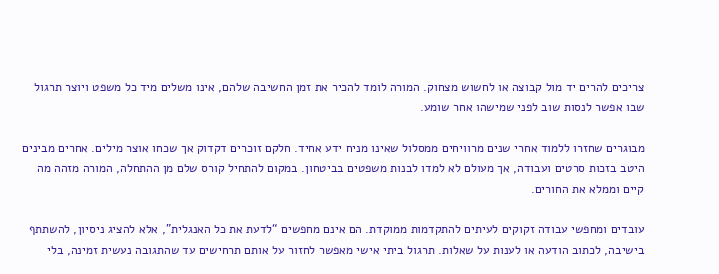צריכים להרים יד מול קבוצה או לחשוש מצחוק. המורה לומד להכיר את זמן החשיבה שלהם, אינו משלים מיד כל משפט ויוצר תרגול שבו אפשר לנסות שוב לפני שמישהו אחר שומע.

מבוגרים שחזרו ללמוד אחרי שנים מרוויחים ממסלול שאינו מניח ידע אחיד. חלקם זוכרים דקדוק אך שכחו אוצר מילים. אחרים מבינים היטב בזכות סרטים ועבודה, אך מעולם לא למדו לבנות משפטים בביטחון. במקום להתחיל קורס שלם מן ההתחלה, המורה מזהה מה קיים וממלא את החורים.

עובדים ומחפשי עבודה זקוקים לעיתים להתקדמות ממוקדת. הם אינם מחפשים “לדעת את כל האנגלית”, אלא להציג ניסיון, להשתתף בישיבה, לכתוב הודעה או לענות על שאלות. תרגול ביתי אישי מאפשר לחזור על אותם תרחישים עד שהתגובה נעשית זמינה, בלי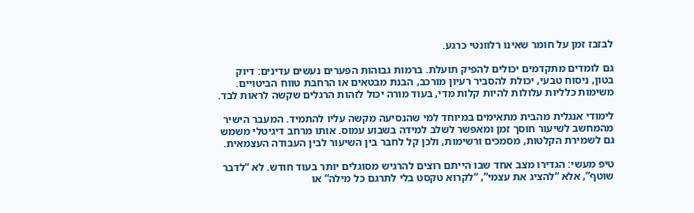לבזבז זמן על חומר שאינו רלוונטי כרגע.

גם לומדים מתקדמים יכולים להפיק תועלת. ברמות גבוהות הפערים נעשים עדינים: דיוק בטון, ניסוח טבעי, יכולת להסביר רעיון מורכב, הבנת מבטאים או הרחבת טווח הביטויים. משימות כלליות עלולות להיות קלות מדי, בעוד מורה יכול לזהות הרגלים שקשה לראות לבד.

לימודי אנגלית מהבית מתאימים במיוחד למי שהנסיעה מקשה עליו להתמיד. המעבר הישיר מהמחשב לשיעור חוסך זמן ומאפשר לשלב למידה בשבוע עמוס. אותו מרחב דיגיטלי משמש גם לשמירת הקלטות, מסמכים ורשימות, ולכן קל לחבר בין השיעור לבין העבודה העצמאית.

טיפ מעשי: הגדירו מצב אחד שבו הייתם רוצים להרגיש מסוגלים יותר בעוד חודש. לא “לדבר שוטף”, אלא “להציג את עצמי”, “לקרוא טקסט בלי לתרגם כל מילה” או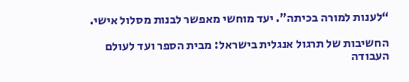“לענות למורה בכיתה”. יעד מוחשי מאפשר לבנות מסלול אישי.

החשיבות של תרגול אנגלית בישראל: מבית הספר ועד לעולם העבודה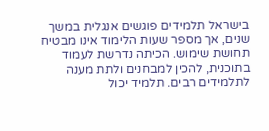בישראל תלמידים פוגשים אנגלית במשך שנים, אך מספר שעות הלימוד אינו מבטיח תחושת שימוש. הכיתה נדרשת לעמוד בתוכנית, להכין למבחנים ולתת מענה לתלמידים רבים. תלמיד יכול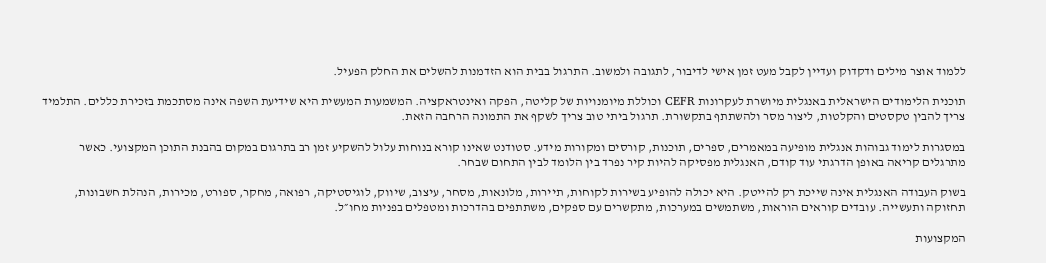ללמוד אוצר מילים ודקדוק ועדיין לקבל מעט זמן אישי לדיבור, לתגובה ולמשוב. התרגול בבית הוא הזדמנות להשלים את החלק הפעיל.

תוכנית הלימודים הישראלית באנגלית מיושרת לעקרונות CEFR וכוללת מיומנויות של קליטה, הפקה ואינטראקציה. המשמעות המעשית היא שידיעת השפה אינה מסתכמת בזכירת כללים. התלמיד צריך להבין טקסטים והקלטות, ליצור מסר ולהשתתף בתקשורת. תרגול ביתי טוב צריך לשקף את התמונה הרחבה הזאת.

במסגרות לימוד גבוהות אנגלית מופיעה במאמרים, ספרים, תוכנות, קורסים ומקורות מידע. סטודנט שאינו קורא בנוחות עלול להשקיע זמן רב בתרגום במקום בהבנת התוכן המקצועי. כאשר מתרגלים קריאה באופן הדרגתי עוד קודם, האנגלית מפסיקה להיות קיר נפרד בין הלומד לבין התחום שבחר.

בשוק העבודה האנגלית אינה שייכת רק להייטק. היא יכולה להופיע בשירות לקוחות, תיירות, מלונאות, מסחר, עיצוב, שיווק, לוגיסטיקה, רפואה, מחקר, ספורט, מכירות, הנהלת חשבונות, תחזוקה ותעשייה. עובדים קוראים הוראות, משתמשים במערכות, מתקשרים עם ספקים, משתתפים בהדרכות ומטפלים בפניות מחו״ל.

המקצועות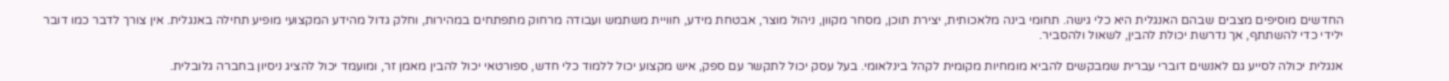החדשים מוסיפים מצבים שבהם האנגלית היא כלי גישה. תחומי בינה מלאכותית, יצירת תוכן, מסחר מקוון, ניהול מוצר, אבטחת מידע, חוויית משתמש ועבודה מרחוק מתפתחים במהירות, וחלק גדול מהידע המקצועי מופיע תחילה באנגלית. אין צורך לדבר כמו דובר ילידי כדי להשתתף, אך נדרשת יכולת להבין, לשאול ולהסביר.

אנגלית יכולה לסייע גם לאנשים דוברי עברית שמבקשים להביא מומחיות מקומית לקהל בינלאומי. בעל עסק יכול לתקשר עם ספק, איש מקצוע יכול ללמוד כלי חדש, ספורטאי יכול להבין מאמן זר, ומועמד יכול להציג ניסיון בחברה גלובלית.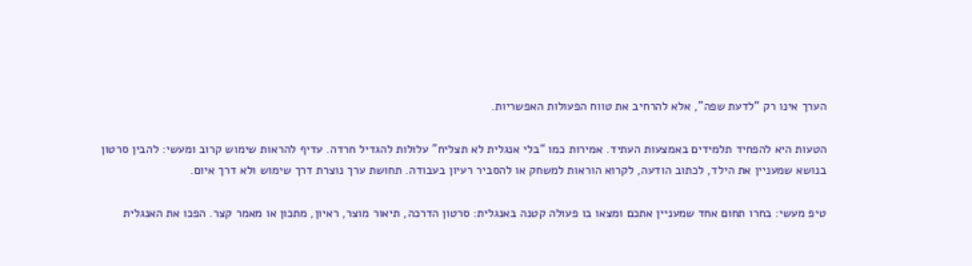הערך אינו רק “לדעת שפה”, אלא להרחיב את טווח הפעולות האפשריות.

הטעות היא להפחיד תלמידים באמצעות העתיד. אמירות כמו “בלי אנגלית לא תצליח” עלולות להגדיל חרדה. עדיף להראות שימוש קרוב ומעשי: להבין סרטון בנושא שמעניין את הילד, לכתוב הודעה, לקרוא הוראות למשחק או להסביר רעיון בעבודה. תחושת ערך נוצרת דרך שימוש ולא דרך איום.

טיפ מעשי: בחרו תחום אחד שמעניין אתכם ומצאו בו פעולה קטנה באנגלית: סרטון הדרכה, תיאור מוצר, ראיון, מתכון או מאמר קצר. הפכו את האנגלית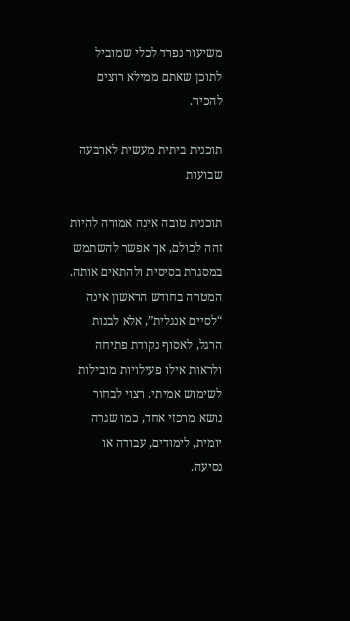משיעור נפרד לכלי שמוביל לתוכן שאתם ממילא רוצים להכיר.

תוכנית ביתית מעשית לארבעה שבועות

תוכנית טובה אינה אמורה להיות זהה לכולם, אך אפשר להשתמש במסגרת בסיסית ולהתאים אותה. המטרה בחודש הראשון אינה “לסיים אנגלית”, אלא לבנות הרגל, לאסוף נקודת פתיחה ולראות אילו פעילויות מובילות לשימוש אמיתי. רצוי לבחור נושא מרכזי אחד, כמו שגרה יומית, לימודים, עבודה או נסיעה.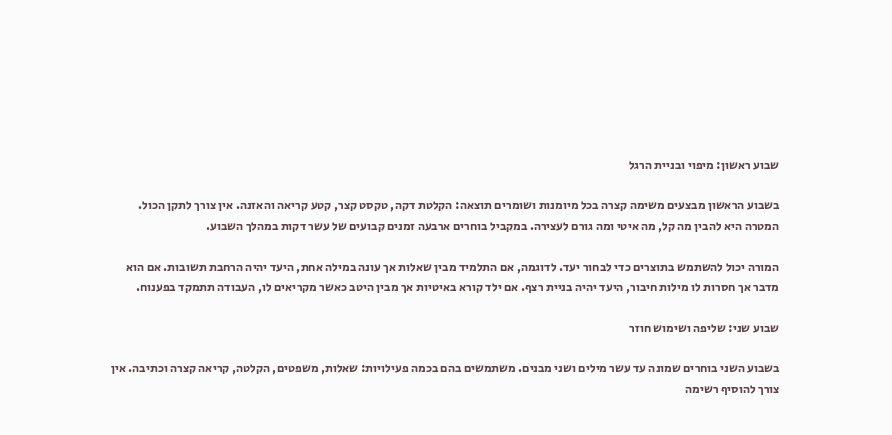שבוע ראשון: מיפוי ובניית הרגל

בשבוע הראשון מבצעים משימה קצרה בכל מיומנות ושומרים תוצאה: הקלטת דקה, טקסט קצר, קטע קריאה והאזנה. אין צורך לתקן הכול. המטרה היא להבין מה קל, מה איטי ומה גורם לעצירה. במקביל בוחרים ארבעה זמנים קבועים של עשר דקות במהלך השבוע.

המורה יכול להשתמש בתוצרים כדי לבחור יעד. לדוגמה, אם התלמיד מבין שאלות אך עונה במילה אחת, היעד יהיה הרחבת תשובות. אם הוא מדבר אך חסרות לו מילות חיבור, היעד יהיה בניית רצף. אם ילד קורא באיטיות אך מבין היטב כאשר מקריאים לו, העבודה תתמקד בפענוח.

שבוע שני: שליפה ושימוש חוזר

בשבוע השני בוחרים שמונה עד עשר מילים ושני מבנים. משתמשים בהם בכמה פעילויות: שאלות, משפטים, הקלטה, קריאה קצרה וכתיבה. אין צורך להוסיף רשימה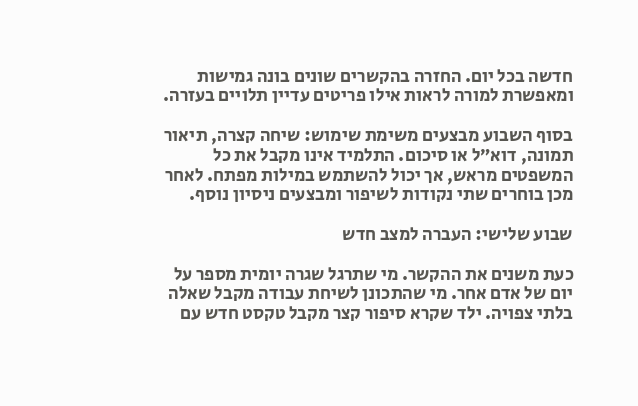חדשה בכל יום. החזרה בהקשרים שונים בונה גמישות ומאפשרת למורה לראות אילו פריטים עדיין תלויים בעזרה.

בסוף השבוע מבצעים משימת שימוש: שיחה קצרה, תיאור תמונה, דוא״ל או סיכום. התלמיד אינו מקבל את כל המשפטים מראש, אך יכול להשתמש במילות מפתח. לאחר מכן בוחרים שתי נקודות לשיפור ומבצעים ניסיון נוסף.

שבוע שלישי: העברה למצב חדש

כעת משנים את ההקשר. מי שתרגל שגרה יומית מספר על יום של אדם אחר. מי שהתכונן לשיחת עבודה מקבל שאלה בלתי צפויה. ילד שקרא סיפור קצר מקבל טקסט חדש עם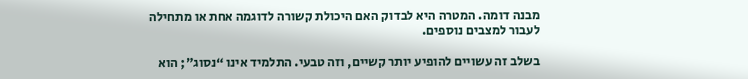מבנה דומה. המטרה היא לבדוק האם היכולת קשורה לדוגמה אחת או מתחילה לעבור למצבים נוספים.

בשלב זה עשויים להופיע יותר קשיים, וזה טבעי. התלמיד אינו “נסוג”; הוא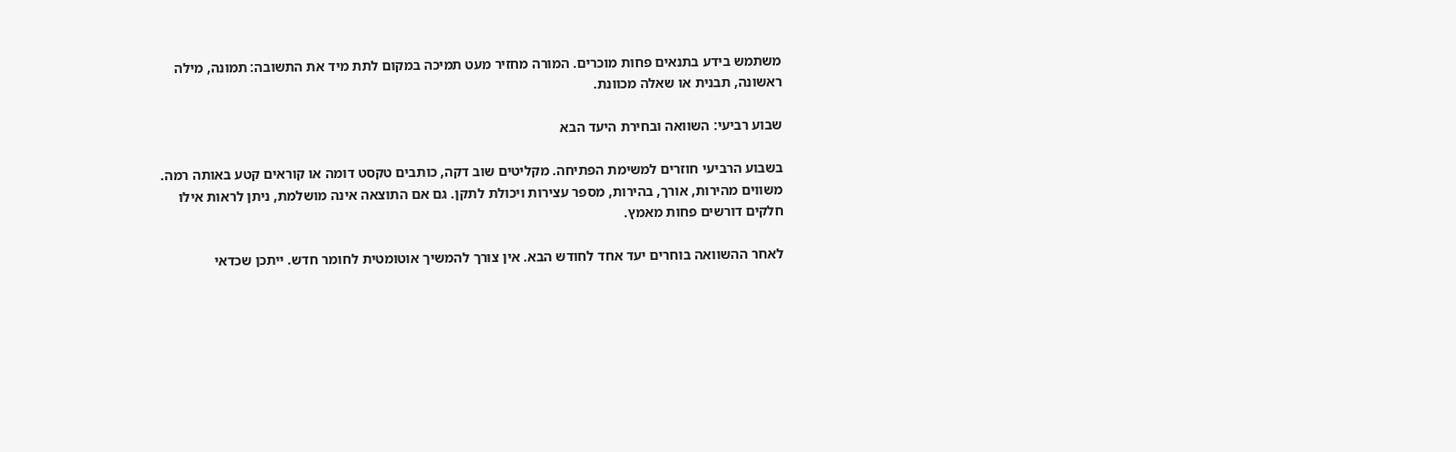משתמש בידע בתנאים פחות מוכרים. המורה מחזיר מעט תמיכה במקום לתת מיד את התשובה: תמונה, מילה ראשונה, תבנית או שאלה מכוונת.

שבוע רביעי: השוואה ובחירת היעד הבא

בשבוע הרביעי חוזרים למשימת הפתיחה. מקליטים שוב דקה, כותבים טקסט דומה או קוראים קטע באותה רמה. משווים מהירות, אורך, בהירות, מספר עצירות ויכולת לתקן. גם אם התוצאה אינה מושלמת, ניתן לראות אילו חלקים דורשים פחות מאמץ.

לאחר ההשוואה בוחרים יעד אחד לחודש הבא. אין צורך להמשיך אוטומטית לחומר חדש. ייתכן שכדאי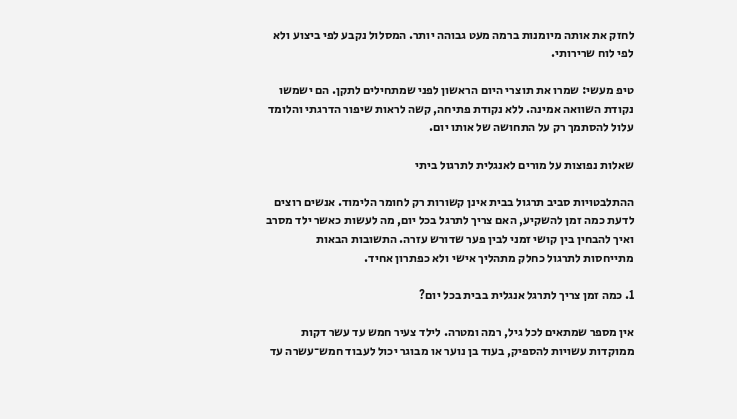לחזק את אותה מיומנות ברמה מעט גבוהה יותר. המסלול נקבע לפי ביצוע ולא לפי לוח שרירותי.

טיפ מעשי: שמרו את תוצרי היום הראשון לפני שמתחילים לתקן. הם ישמשו נקודת השוואה אמינה. ללא נקודת פתיחה, קשה לראות שיפור הדרגתי והלומד עלול להסתמך רק על התחושה של אותו יום.

שאלות נפוצות על מורים לאנגלית לתרגול ביתי

ההתלבטויות סביב תרגול בבית אינן קשורות רק לחומר הלימוד. אנשים רוצים לדעת כמה זמן להשקיע, האם צריך לתרגל בכל יום, מה לעשות כאשר ילד מסרב ואיך להבחין בין קושי זמני לבין פער שדורש עזרה. התשובות הבאות מתייחסות לתרגול כחלק מתהליך אישי ולא כפתרון אחיד.

1. כמה זמן צריך לתרגל אנגלית בבית בכל יום?

אין מספר שמתאים לכל גיל, רמה ומטרה. לילד צעיר חמש עד עשר דקות ממוקדות עשויות להספיק, בעוד בן נוער או מבוגר יכול לעבוד חמש־עשרה עד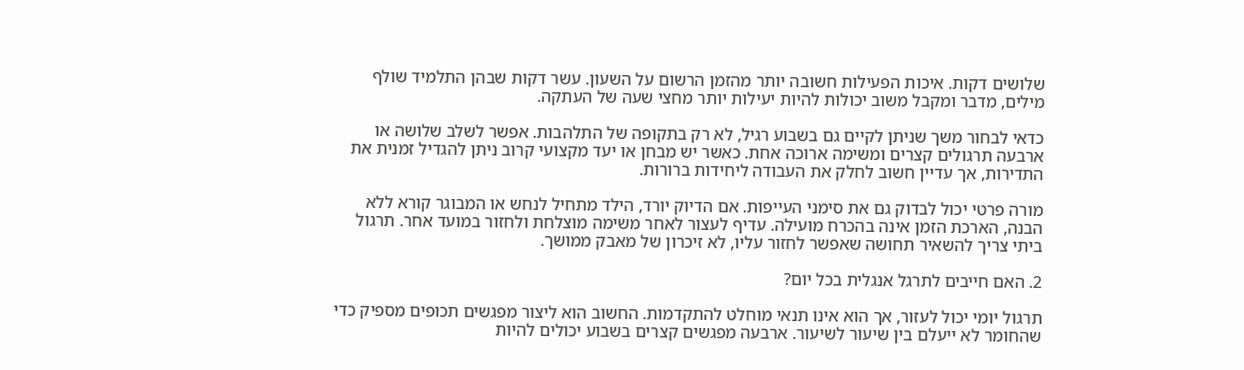שלושים דקות. איכות הפעילות חשובה יותר מהזמן הרשום על השעון. עשר דקות שבהן התלמיד שולף מילים, מדבר ומקבל משוב יכולות להיות יעילות יותר מחצי שעה של העתקה.

כדאי לבחור משך שניתן לקיים גם בשבוע רגיל, לא רק בתקופה של התלהבות. אפשר לשלב שלושה או ארבעה תרגולים קצרים ומשימה ארוכה אחת. כאשר יש מבחן או יעד מקצועי קרוב ניתן להגדיל זמנית את התדירות, אך עדיין חשוב לחלק את העבודה ליחידות ברורות.

מורה פרטי יכול לבדוק גם את סימני העייפות. אם הדיוק יורד, הילד מתחיל לנחש או המבוגר קורא ללא הבנה, הארכת הזמן אינה בהכרח מועילה. עדיף לעצור לאחר משימה מוצלחת ולחזור במועד אחר. תרגול ביתי צריך להשאיר תחושה שאפשר לחזור עליו, לא זיכרון של מאבק ממושך.

2. האם חייבים לתרגל אנגלית בכל יום?

תרגול יומי יכול לעזור, אך הוא אינו תנאי מוחלט להתקדמות. החשוב הוא ליצור מפגשים תכופים מספיק כדי שהחומר לא ייעלם בין שיעור לשיעור. ארבעה מפגשים קצרים בשבוע יכולים להיות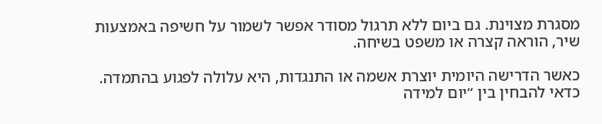מסגרת מצוינת. גם ביום ללא תרגול מסודר אפשר לשמור על חשיפה באמצעות שיר, הוראה קצרה או משפט בשיחה.

כאשר הדרישה היומית יוצרת אשמה או התנגדות, היא עלולה לפגוע בהתמדה. כדאי להבחין בין “יום למידה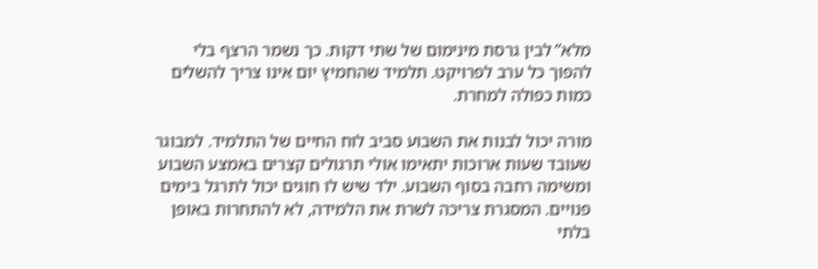מלא” לבין גרסת מינימום של שתי דקות. כך נשמר הרצף בלי להפוך כל ערב לפרויקט. תלמיד שהחמיץ יום אינו צריך להשלים כמות כפולה למחרת.

מורה יכול לבנות את השבוע סביב לוח החיים של התלמיד. למבוגר שעובד שעות ארוכות יתאימו אולי תרגולים קצרים באמצע השבוע ומשימה רחבה בסוף השבוע. ילד שיש לו חוגים יכול לתרגל בימים פנויים. המסגרת צריכה לשרת את הלמידה, לא להתחרות באופן בלתי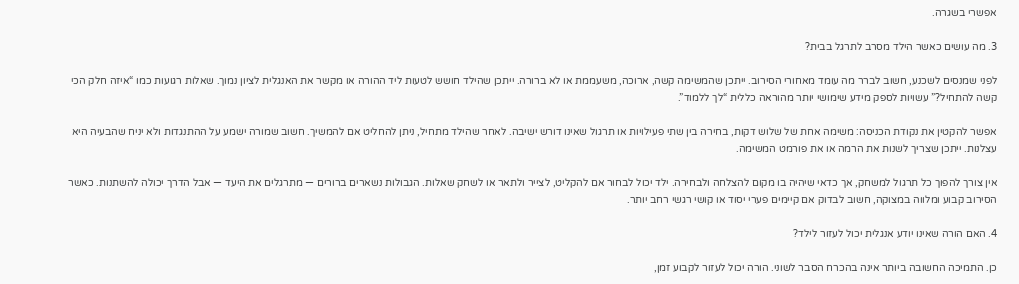אפשרי בשגרה.

3. מה עושים כאשר הילד מסרב לתרגל בבית?

לפני שמנסים לשכנע, חשוב לברר מה עומד מאחורי הסירוב. ייתכן שהמשימה קשה, ארוכה, משעממת או לא ברורה. ייתכן שהילד חושש לטעות ליד ההורה או מקשר את האנגלית לציון נמוך. שאלות רגועות כמו “איזה חלק הכי קשה להתחיל?” עשויות לספק מידע שימושי יותר מהוראה כללית “לך ללמוד”.

אפשר להקטין את נקודת הכניסה: משימה אחת של שלוש דקות, בחירה בין שתי פעילויות או תרגול שאינו דורש ישיבה. לאחר שהילד מתחיל, ניתן להחליט אם להמשיך. חשוב שמורה ישמע על ההתנגדות ולא יניח שהבעיה היא עצלנות. ייתכן שצריך לשנות את הרמה או את פורמט המשימה.

אין צורך להפוך כל תרגול למשחק, אך כדאי שיהיה בו מקום להצלחה ולבחירה. ילד יכול לבחור אם להקליט, לצייר ולתאר או לשחק שאלות. הגבולות נשארים ברורים — מתרגלים את היעד — אבל הדרך יכולה להשתנות. כאשר הסירוב קבוע ומלווה במצוקה, חשוב לבדוק אם קיימים פערי יסוד או קושי רגשי רחב יותר.

4. האם הורה שאינו יודע אנגלית יכול לעזור לילד?

כן. התמיכה החשובה ביותר אינה בהכרח הסבר לשוני. הורה יכול לעזור לקבוע זמן,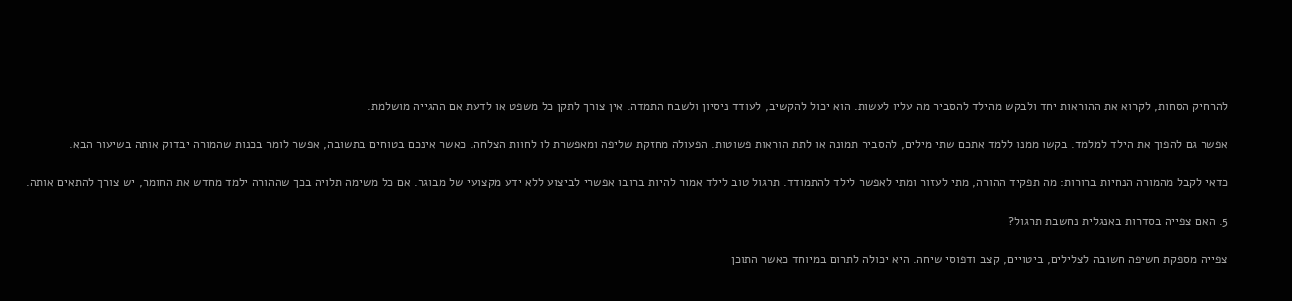להרחיק הסחות, לקרוא את ההוראות יחד ולבקש מהילד להסביר מה עליו לעשות. הוא יכול להקשיב, לעודד ניסיון ולשבח התמדה. אין צורך לתקן כל משפט או לדעת אם ההגייה מושלמת.

אפשר גם להפוך את הילד למלמד. בקשו ממנו ללמד אתכם שתי מילים, להסביר תמונה או לתת הוראות פשוטות. הפעולה מחזקת שליפה ומאפשרת לו לחוות הצלחה. כאשר אינכם בטוחים בתשובה, אפשר לומר בכנות שהמורה יבדוק אותה בשיעור הבא.

כדאי לקבל מהמורה הנחיות ברורות: מה תפקיד ההורה, מתי לעזור ומתי לאפשר לילד להתמודד. תרגול טוב לילד אמור להיות ברובו אפשרי לביצוע ללא ידע מקצועי של מבוגר. אם כל משימה תלויה בכך שההורה ילמד מחדש את החומר, יש צורך להתאים אותה.

5. האם צפייה בסדרות באנגלית נחשבת תרגול?

צפייה מספקת חשיפה חשובה לצלילים, ביטויים, קצב ודפוסי שיחה. היא יכולה לתרום במיוחד כאשר התוכן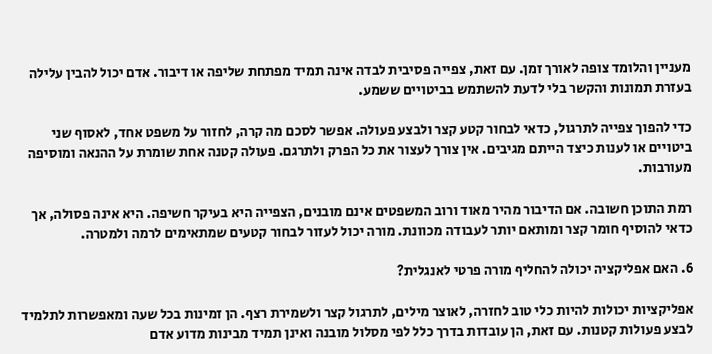מעניין והלומד צופה לאורך זמן. עם זאת, צפייה פסיבית לבדה אינה תמיד מפתחת שליפה או דיבור. אדם יכול להבין עלילה בעזרת תמונות והקשר בלי לדעת להשתמש בביטויים ששמע.

כדי להפוך צפייה לתרגול, כדאי לבחור קטע קצר ולבצע פעולה. אפשר לסכם מה קרה, לחזור על משפט אחד, לאסוף שני ביטויים או לענות כיצד הייתם מגיבים. אין צורך לעצור את כל הפרק ולתרגם. פעולה קטנה אחת שומרת על ההנאה ומוסיפה מעורבות.

רמת התוכן חשובה. אם הדיבור מהיר מאוד ורוב המשפטים אינם מובנים, הצפייה היא בעיקר חשיפה. היא אינה פסולה, אך כדאי להוסיף חומר קצר ומותאם יותר לעבודה מכוונת. מורה יכול לעזור לבחור קטעים שמתאימים לרמה ולמטרה.

6. האם אפליקציה יכולה להחליף מורה פרטי לאנגלית?

אפליקציות יכולות להיות כלי טוב לחזרה, לאוצר מילים, לתרגול קצר ולשמירת רצף. הן זמינות בכל שעה ומאפשרות לתלמיד לבצע פעולות קטנות. עם זאת, הן עובדות בדרך כלל לפי מסלול מובנה ואינן תמיד מבינות מדוע אדם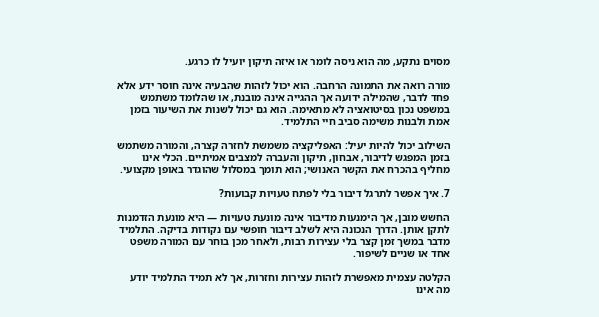מסוים נתקע, מה הוא ניסה לומר או איזה תיקון יועיל לו כרגע.

מורה רואה את התמונה הרחבה. הוא יכול לזהות שהבעיה אינה חוסר ידע אלא פחד לדבר, שהמילה ידועה אך ההגייה אינה מובנת, או שהלומד משתמש במשפט נכון בסיטואציה לא מתאימה. הוא גם יכול לשנות את השיעור בזמן אמת ולבנות משימה סביב חיי התלמיד.

השילוב יכול להיות יעיל: האפליקציה משמשת לחזרה קצרה, והמורה משתמש בזמן המפגש לדיבור, אבחון, תיקון והעברה למצבים אמיתיים. הכלי אינו מחליף בהכרח את הקשר האנושי; הוא תומך במסלול שהוגדר באופן מקצועי.

7. איך אפשר לתרגל דיבור בלי לפתח טעויות קבועות?

החשש מובן, אך הימנעות מדיבור אינה מונעת טעויות — היא מונעת הזדמנות לתקן אותן. הדרך הנכונה היא לשלב דיבור חופשי עם נקודות בדיקה. התלמיד מדבר במשך זמן קצר בלי עצירות רבות, ולאחר מכן בוחר עם המורה משפט אחד או שניים לשיפור.

הקלטה עצמית מאפשרת לזהות עצירות וחזרות, אך לא תמיד התלמיד יודע מה אינו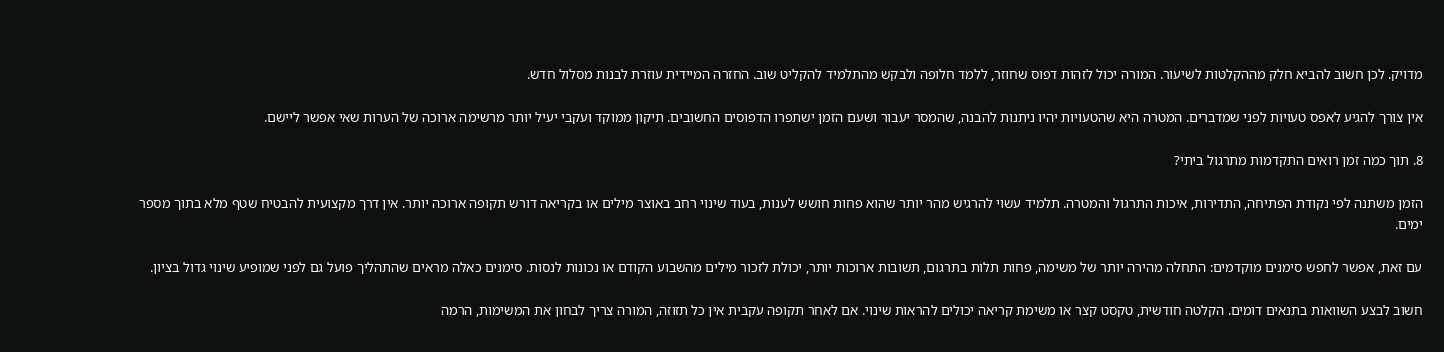מדויק. לכן חשוב להביא חלק מההקלטות לשיעור. המורה יכול לזהות דפוס שחוזר, ללמד חלופה ולבקש מהתלמיד להקליט שוב. החזרה המיידית עוזרת לבנות מסלול חדש.

אין צורך להגיע לאפס טעויות לפני שמדברים. המטרה היא שהטעויות יהיו ניתנות להבנה, שהמסר יעבור ושעם הזמן ישתפרו הדפוסים החשובים. תיקון ממוקד ועקבי יעיל יותר מרשימה ארוכה של הערות שאי אפשר ליישם.

8. תוך כמה זמן רואים התקדמות מתרגול ביתי?

הזמן משתנה לפי נקודת הפתיחה, התדירות, איכות התרגול והמטרה. תלמיד עשוי להרגיש מהר יותר שהוא פחות חושש לענות, בעוד שינוי רחב באוצר מילים או בקריאה דורש תקופה ארוכה יותר. אין דרך מקצועית להבטיח שטף מלא בתוך מספר ימים.

עם זאת, אפשר לחפש סימנים מוקדמים: התחלה מהירה יותר של משימה, פחות תלות בתרגום, תשובות ארוכות יותר, יכולת לזכור מילים מהשבוע הקודם או נכונות לנסות. סימנים כאלה מראים שהתהליך פועל גם לפני שמופיע שינוי גדול בציון.

חשוב לבצע השוואות בתנאים דומים. הקלטה חודשית, טקסט קצר או משימת קריאה יכולים להראות שינוי. אם לאחר תקופה עקבית אין כל תזוזה, המורה צריך לבחון את המשימות, הרמה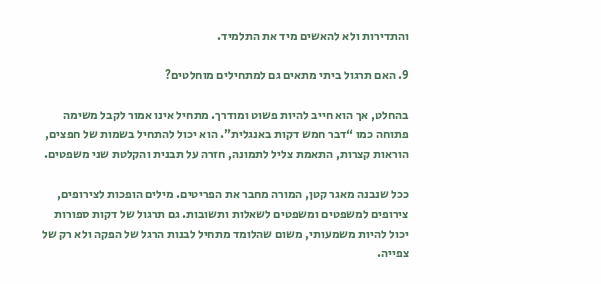והתדירות ולא להאשים מיד את התלמיד.

9. האם תרגול ביתי מתאים גם למתחילים מוחלטים?

בהחלט, אך הוא חייב להיות פשוט ומודרך. מתחיל אינו אמור לקבל משימה פתוחה כמו “דבר חמש דקות באנגלית”. הוא יכול להתחיל בשמות של חפצים, הוראות קצרות, התאמת צליל לתמונה, חזרה על תבנית והקלטת שני משפטים.

ככל שנבנה מאגר קטן, המורה מחבר את הפריטים. מילים הופכות לצירופים, צירופים למשפטים ומשפטים לשאלות ותשובות. גם תרגול של דקות ספורות יכול להיות משמעותי, משום שהלומד מתחיל לבנות הרגל של הפקה ולא רק של צפייה.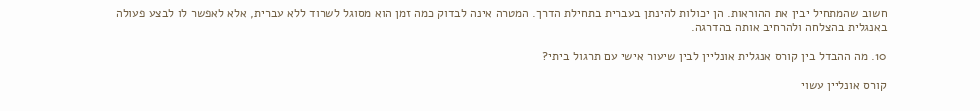חשוב שהמתחיל יבין את ההוראות. הן יכולות להינתן בעברית בתחילת הדרך. המטרה אינה לבדוק כמה זמן הוא מסוגל לשרוד ללא עברית, אלא לאפשר לו לבצע פעולה באנגלית בהצלחה ולהרחיב אותה בהדרגה.

10. מה ההבדל בין קורס אנגלית אונליין לבין שיעור אישי עם תרגול ביתי?

קורס אונליין עשוי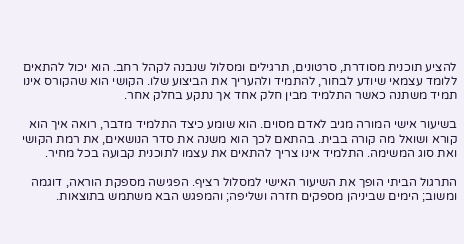להציע תוכנית מסודרת, סרטונים, תרגילים ומסלול שנבנה לקהל רחב. הוא יכול להתאים ללומד עצמאי שיודע לבחור, להתמיד ולהעריך את הביצוע שלו. הקושי הוא שהקורס אינו תמיד משתנה כאשר התלמיד מבין חלק אחד אך נתקע בחלק אחר.

בשיעור אישי המורה מגיב לאדם מסוים. הוא שומע כיצד התלמיד מדבר, רואה איך הוא קורא ושואל מה קורה בבית. בהתאם לכך הוא משנה את סדר הנושאים, את רמת הקושי ואת סוג המשימה. התלמיד אינו צריך להתאים את עצמו לתוכנית קבועה בכל מחיר.

התרגול הביתי הופך את השיעור האישי למסלול רציף. הפגישה מספקת הוראה, דוגמה ומשוב; הימים שביניהן מספקים חזרה ושליפה; והמפגש הבא משתמש בתוצאות.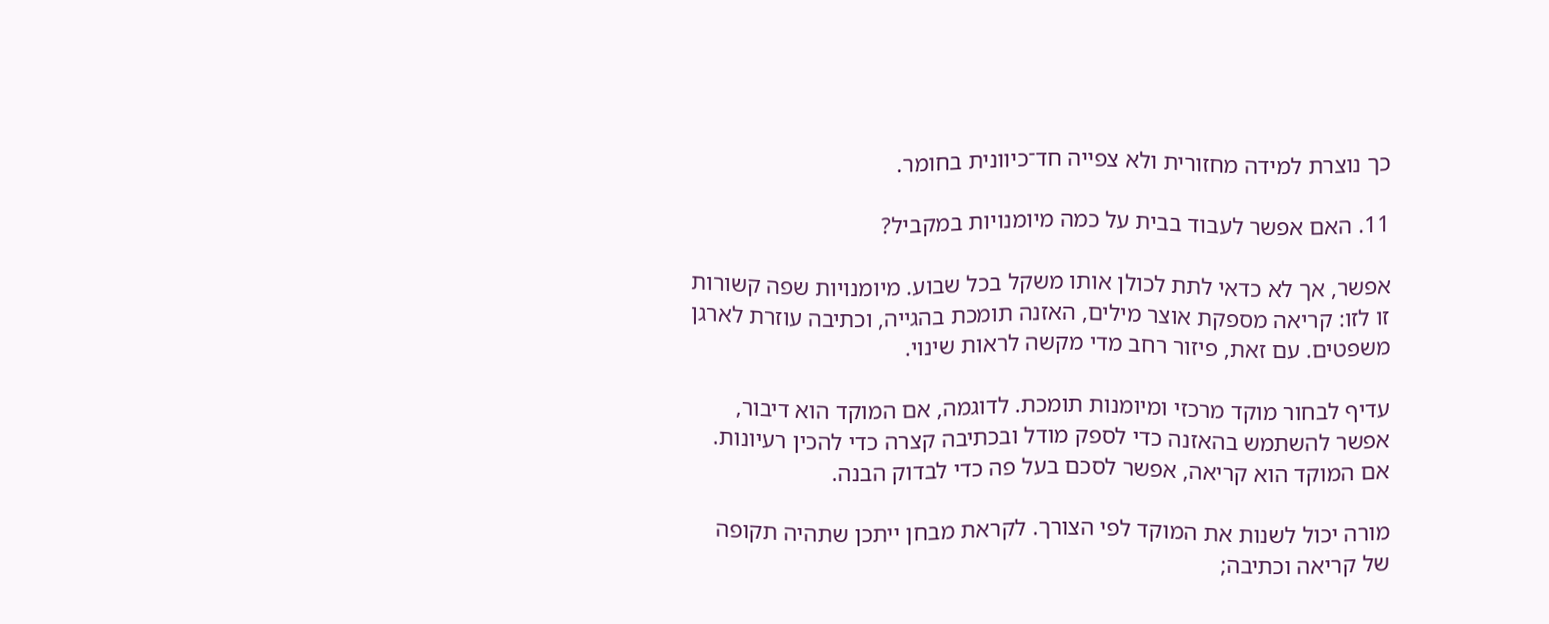כך נוצרת למידה מחזורית ולא צפייה חד־כיוונית בחומר.

11. האם אפשר לעבוד בבית על כמה מיומנויות במקביל?

אפשר, אך לא כדאי לתת לכולן אותו משקל בכל שבוע. מיומנויות שפה קשורות זו לזו: קריאה מספקת אוצר מילים, האזנה תומכת בהגייה, וכתיבה עוזרת לארגן משפטים. עם זאת, פיזור רחב מדי מקשה לראות שינוי.

עדיף לבחור מוקד מרכזי ומיומנות תומכת. לדוגמה, אם המוקד הוא דיבור, אפשר להשתמש בהאזנה כדי לספק מודל ובכתיבה קצרה כדי להכין רעיונות. אם המוקד הוא קריאה, אפשר לסכם בעל פה כדי לבדוק הבנה.

מורה יכול לשנות את המוקד לפי הצורך. לקראת מבחן ייתכן שתהיה תקופה של קריאה וכתיבה;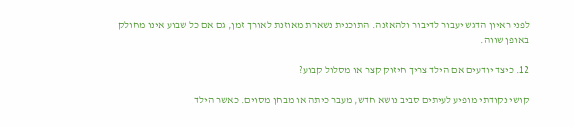לפני ראיון הדגש יעבור לדיבור ולהאזנה. התוכנית נשארת מאוזנת לאורך זמן, גם אם כל שבוע אינו מחולק באופן שווה.

12. כיצד יודעים אם הילד צריך חיזוק קצר או מסלול קבוע?

קושי נקודתי מופיע לעיתים סביב נושא חדש, מעבר כיתה או מבחן מסוים. כאשר הילד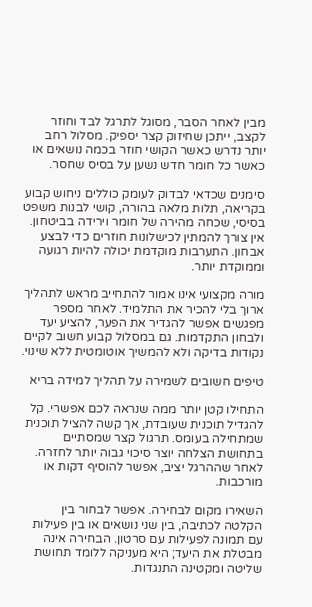מבין לאחר הסבר, מסוגל לתרגל לבד וחוזר לקצב, ייתכן שחיזוק קצר יספיק. מסלול רחב יותר נדרש כאשר הקושי חוזר בכמה נושאים או כאשר כל חומר חדש נשען על בסיס שחסר.

סימנים שכדאי לבדוק לעומק כוללים ניחוש קבוע בקריאה, תלות מלאה בהורה, קושי לבנות משפט בסיסי, שכחה מהירה של חומר וירידה בביטחון. אין צורך להמתין לכישלונות חוזרים כדי לבצע אבחון. התערבות מוקדמת יכולה להיות רגועה וממוקדת יותר.

מורה מקצועי אינו אמור להתחייב מראש לתהליך ארוך בלי להכיר את התלמיד. לאחר מספר מפגשים אפשר להגדיר את הפער, להציע יעד ולבחון התקדמות. גם במסלול קבוע חשוב לקיים נקודות בדיקה ולא להמשיך אוטומטית ללא שינוי.

טיפים חשובים לשמירה על תהליך למידה בריא

התחילו קטן יותר ממה שנראה לכם אפשרי. קל להגדיל תוכנית שעובדת, אך קשה להציל תוכנית שמתחילה בעומס. תרגול קצר שמסתיים בתחושת הצלחה יוצר סיכוי גבוה יותר לחזרה. לאחר שההרגל יציב, אפשר להוסיף דקות או מורכבות.

השאירו מקום לבחירה. אפשר לבחור בין הקלטה לכתיבה, בין שני נושאים או בין פעילות עם תמונה לפעילות עם סרטון. הבחירה אינה מבטלת את היעד; היא מעניקה ללומד תחושת שליטה ומקטינה התנגדות.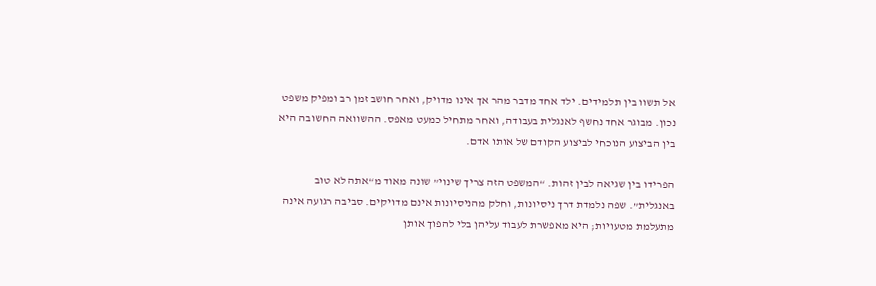אל תשוו בין תלמידים. ילד אחד מדבר מהר אך אינו מדויק, ואחר חושב זמן רב ומפיק משפט נכון. מבוגר אחד נחשף לאנגלית בעבודה, ואחר מתחיל כמעט מאפס. ההשוואה החשובה היא בין הביצוע הנוכחי לביצוע הקודם של אותו אדם.

הפרידו בין שגיאה לבין זהות. “המשפט הזה צריך שינוי” שונה מאוד מ“אתה לא טוב באנגלית”. שפה נלמדת דרך ניסיונות, וחלק מהניסיונות אינם מדויקים. סביבה רגועה אינה מתעלמת מטעויות; היא מאפשרת לעבוד עליהן בלי להפוך אותן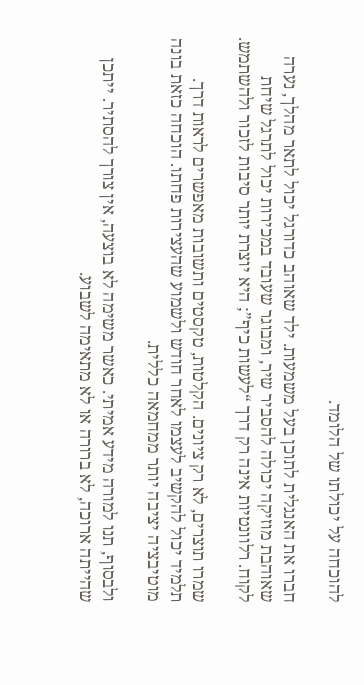להוכחה על יכולתו של הלומד.

חברו את האנגלית לתוכן בעל משמעות. ילד שאוהב כדורגל יכול לתאר מהלך, נערה שאוהבת מוזיקה יכולה להסביר שיר, ומבוגר שעובד במכירות יכול לתרגל שיחת לקוח. רלוונטיות אינה רק דרך “לעשות כיף”; היא יוצרת יותר סיבות לזכור ולהשתמש.

שמרו תוצרים, לא רק ציונים. הקלטות, טקסטים ותשובות מאפשרים לראות דרך. תלמיד יכול להקשיב לעצמו לאחר חודש ולשמוע שהעצירות פחתו. הוכחה כזאת בונה מוטיבציה יציבה יותר ממחמאה כללית.

ולבסוף, תנו למורה מידע אמיתי. כאשר משימה לא בוצעה, אין צורך להסתיר. ייתכן שהייתה ארוכה, לא ברורה או לא מתאימה לשבוע.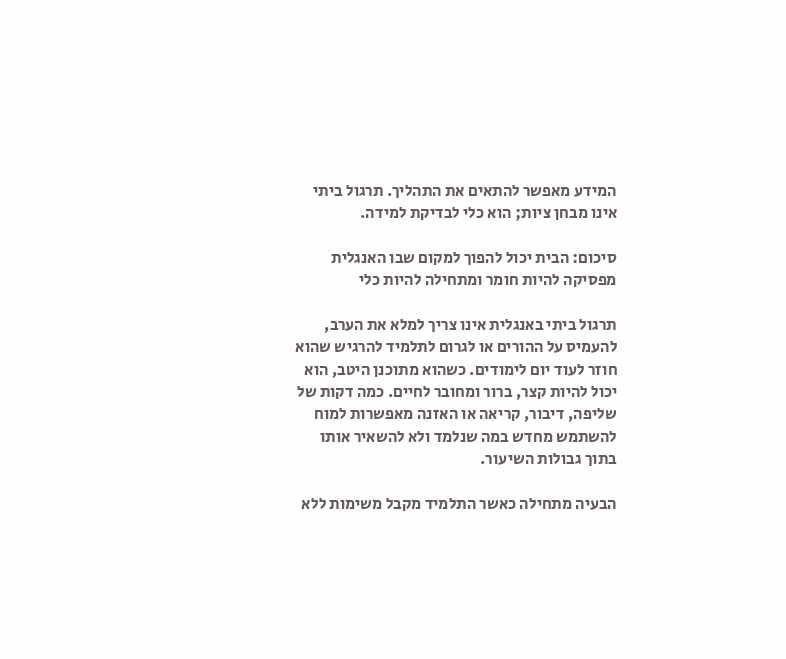המידע מאפשר להתאים את התהליך. תרגול ביתי אינו מבחן ציות; הוא כלי לבדיקת למידה.

סיכום: הבית יכול להפוך למקום שבו האנגלית מפסיקה להיות חומר ומתחילה להיות כלי

תרגול ביתי באנגלית אינו צריך למלא את הערב, להעמיס על ההורים או לגרום לתלמיד להרגיש שהוא חוזר לעוד יום לימודים. כשהוא מתוכנן היטב, הוא יכול להיות קצר, ברור ומחובר לחיים. כמה דקות של שליפה, דיבור, קריאה או האזנה מאפשרות למוח להשתמש מחדש במה שנלמד ולא להשאיר אותו בתוך גבולות השיעור.

הבעיה מתחילה כאשר התלמיד מקבל משימות ללא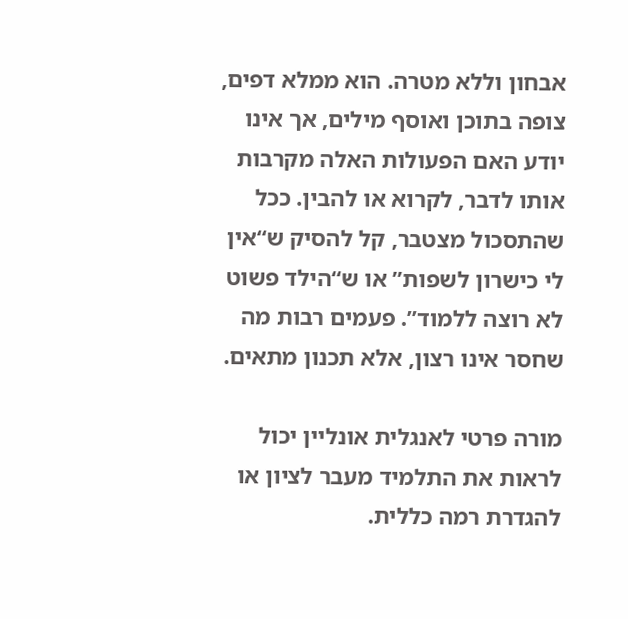אבחון וללא מטרה. הוא ממלא דפים, צופה בתוכן ואוסף מילים, אך אינו יודע האם הפעולות האלה מקרבות אותו לדבר, לקרוא או להבין. ככל שהתסכול מצטבר, קל להסיק ש“אין לי כישרון לשפות” או ש“הילד פשוט לא רוצה ללמוד”. פעמים רבות מה שחסר אינו רצון, אלא תכנון מתאים.

מורה פרטי לאנגלית אונליין יכול לראות את התלמיד מעבר לציון או להגדרת רמה כללית.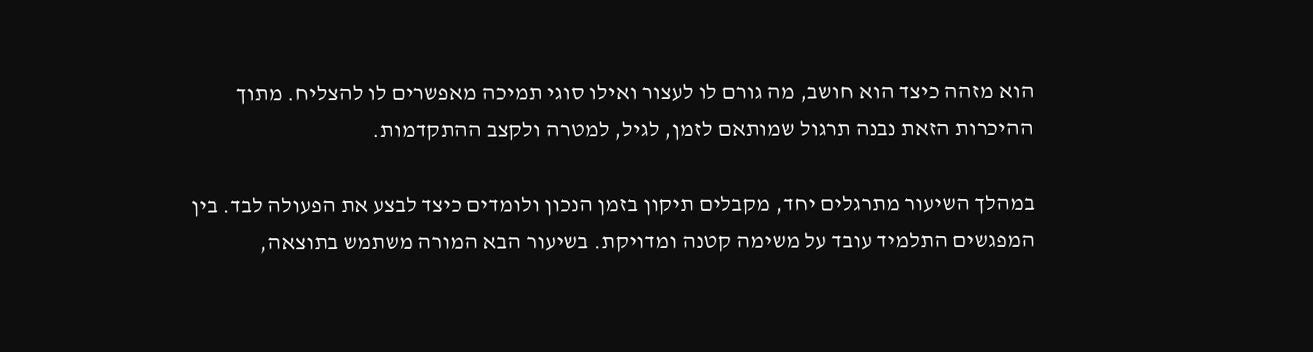הוא מזהה כיצד הוא חושב, מה גורם לו לעצור ואילו סוגי תמיכה מאפשרים לו להצליח. מתוך ההיכרות הזאת נבנה תרגול שמותאם לזמן, לגיל, למטרה ולקצב ההתקדמות.

במהלך השיעור מתרגלים יחד, מקבלים תיקון בזמן הנכון ולומדים כיצד לבצע את הפעולה לבד. בין המפגשים התלמיד עובד על משימה קטנה ומדויקת. בשיעור הבא המורה משתמש בתוצאה,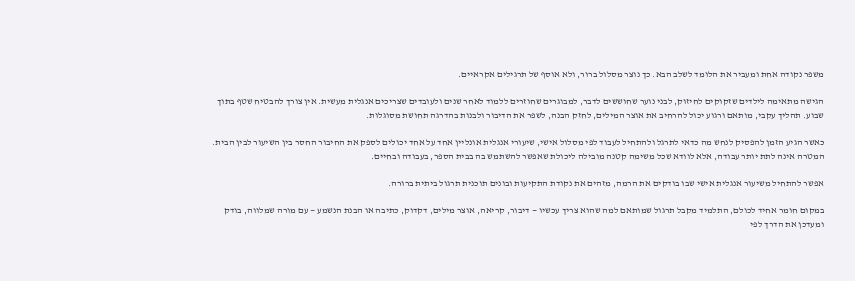משפר נקודה אחת ומעביר את הלומד לשלב הבא. כך נוצר מסלול ברור, ולא אוסף של תרגילים אקראיים.

הגישה מתאימה לילדים שזקוקים לחיזוק, לבני נוער שחוששים לדבר, למבוגרים שחוזרים ללמוד לאחר שנים ולעובדים שצריכים אנגלית מעשית. אין צורך להבטיח שטף בתוך שבוע. תהליך עקבי, מותאם ורגוע יכול להרחיב את אוצר המילים, לחזק הבנה, לשפר את הדיבור ולבנות בהדרגה תחושת מסוגלות.

כאשר הגיע הזמן להפסיק לנחש מה כדאי לתרגל ולהתחיל לעבוד לפי מסלול אישי, שיעורי אנגלית אונליין אחד על אחד יכולים לספק את החיבור החסר בין השיעור לבין הבית. המטרה אינה לתת יותר עבודה, אלא לוודא שכל משימה קטנה מובילה ליכולת שאפשר להשתמש בה בבית הספר, בעבודה ובחיים.

אפשר להתחיל משיעור אנגלית אישי שבו בודקים את הרמה, מזהים את נקודת התקיעות ובונים תוכנית תרגול ביתית ברורה.

במקום חומר אחיד לכולם, התלמיד מקבל תרגול שמותאם למה שהוא צריך עכשיו — דיבור, קריאה, אוצר מילים, דקדוק, כתיבה או הבנת הנשמע — עם מורה שמלווה, בודק ומעדכן את הדרך לפי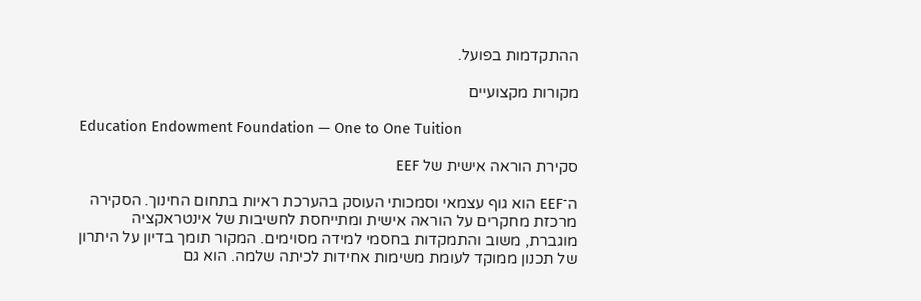ההתקדמות בפועל.

מקורות מקצועיים

Education Endowment Foundation — One to One Tuition

סקירת הוראה אישית של EEF

ה־EEF הוא גוף עצמאי וסמכותי העוסק בהערכת ראיות בתחום החינוך. הסקירה מרכזת מחקרים על הוראה אישית ומתייחסת לחשיבות של אינטראקציה מוגברת, משוב והתמקדות בחסמי למידה מסוימים. המקור תומך בדיון על היתרון של תכנון ממוקד לעומת משימות אחידות לכיתה שלמה. הוא גם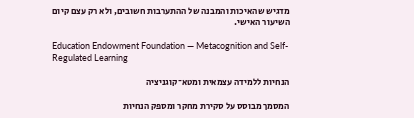מדגיש שהאיכות והמבנה של ההתערבות חשובים, ולא רק עצם קיום השיעור האישי.

Education Endowment Foundation — Metacognition and Self-Regulated Learning

הנחיות ללמידה עצמאית ומטא־קוגניציה

המסמך מבוסס על סקירת מחקר ומספק הנחיות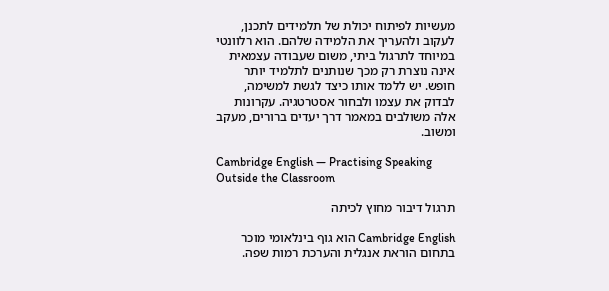מעשיות לפיתוח יכולת של תלמידים לתכנן, לעקוב ולהעריך את הלמידה שלהם. הוא רלוונטי במיוחד לתרגול ביתי, משום שעבודה עצמאית אינה נוצרת רק מכך שנותנים לתלמיד יותר חופש. יש ללמד אותו כיצד לגשת למשימה, לבדוק את עצמו ולבחור אסטרטגיה. עקרונות אלה משולבים במאמר דרך יעדים ברורים, מעקב ומשוב.

Cambridge English — Practising Speaking Outside the Classroom

תרגול דיבור מחוץ לכיתה

Cambridge English הוא גוף בינלאומי מוכר בתחום הוראת אנגלית והערכת רמות שפה.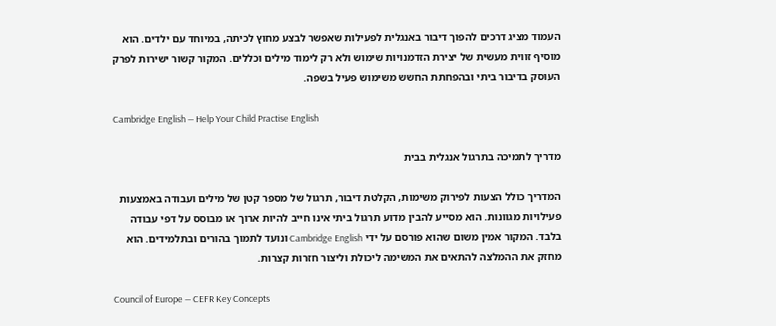העמוד מציג דרכים להפוך דיבור באנגלית לפעילות שאפשר לבצע מחוץ לכיתה, במיוחד עם ילדים. הוא מוסיף זווית מעשית של יצירת הזדמנויות שימוש ולא רק לימוד מילים וכללים. המקור קשור ישירות לפרק העוסק בדיבור ביתי ובהפחתת החשש משימוש פעיל בשפה.

Cambridge English — Help Your Child Practise English

מדריך לתמיכה בתרגול אנגלית בבית

המדריך כולל הצעות לפירוק משימות, הקלטת דיבור, תרגול של מספר קטן של מילים ועבודה באמצעות פעילויות מגוונות. הוא מסייע להבין מדוע תרגול ביתי אינו חייב להיות ארוך או מבוסס על דפי עבודה בלבד. המקור אמין משום שהוא פורסם על ידי Cambridge English ונועד לתמוך בהורים ובתלמידים. הוא מחזק את ההמלצה להתאים את המשימה ליכולת וליצור חזרות קצרות.

Council of Europe — CEFR Key Concepts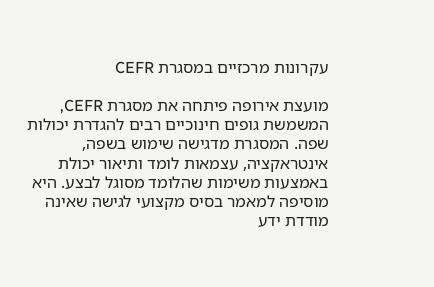עקרונות מרכזיים במסגרת CEFR

מועצת אירופה פיתחה את מסגרת CEFR, המשמשת גופים חינוכיים רבים להגדרת יכולות שפה. המסגרת מדגישה שימוש בשפה, אינטראקציה, עצמאות לומד ותיאור יכולת באמצעות משימות שהלומד מסוגל לבצע. היא מוסיפה למאמר בסיס מקצועי לגישה שאינה מודדת ידע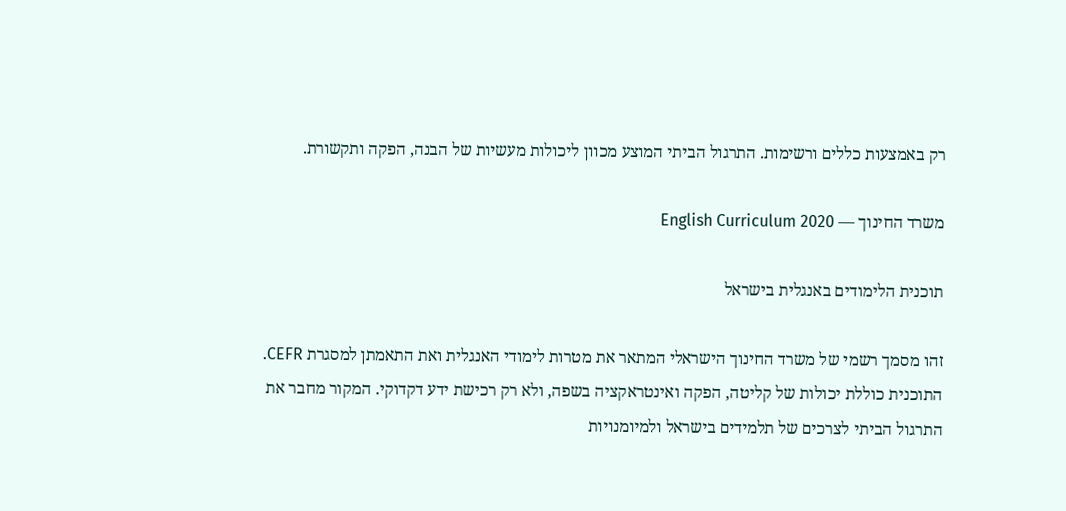רק באמצעות כללים ורשימות. התרגול הביתי המוצע מכוון ליכולות מעשיות של הבנה, הפקה ותקשורת.

משרד החינוך — English Curriculum 2020

תוכנית הלימודים באנגלית בישראל

זהו מסמך רשמי של משרד החינוך הישראלי המתאר את מטרות לימודי האנגלית ואת התאמתן למסגרת CEFR. התוכנית כוללת יכולות של קליטה, הפקה ואינטראקציה בשפה, ולא רק רכישת ידע דקדוקי. המקור מחבר את התרגול הביתי לצרכים של תלמידים בישראל ולמיומנויות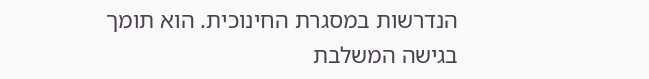הנדרשות במסגרת החינוכית. הוא תומך בגישה המשלבת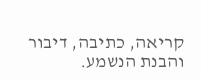קריאה, כתיבה, דיבור והבנת הנשמע.